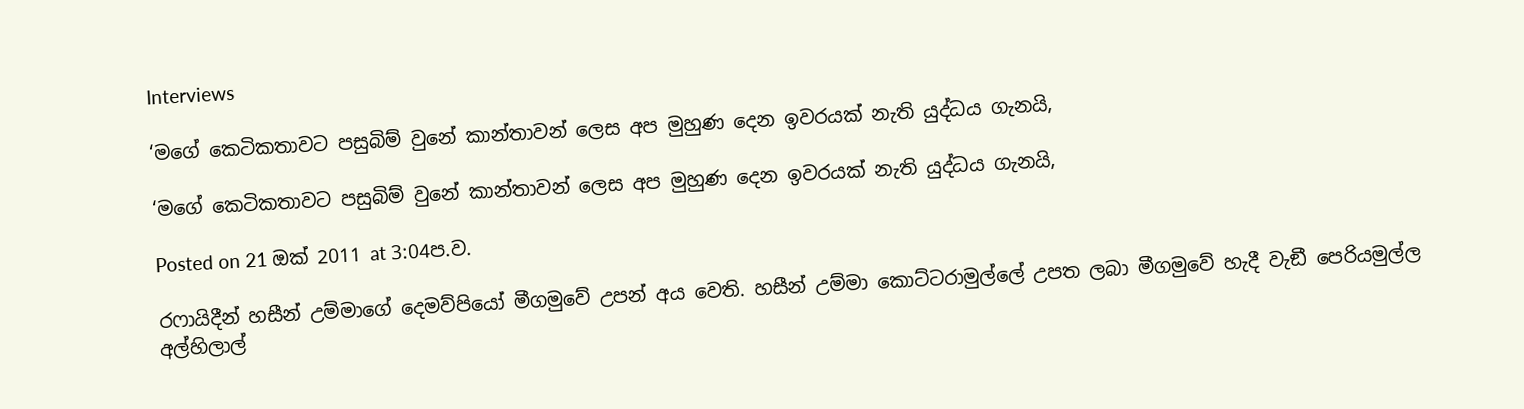Interviews

‘මගේ කෙටිකතාවට පසුබිම් වුනේ කාන්තාවන් ලෙස අප මුහුණ දෙන ඉවරයක් නැති යුද්ධය ගැනයි,

‘මගේ කෙටිකතාවට පසුබිම් වුනේ කාන්තාවන් ලෙස අප මුහුණ දෙන ඉවරයක් නැති යුද්ධය ගැනයි,

Posted on 21 ඔක් 2011 at 3:04ප.ව.

රෆායිදීන් හසීන් උම්මාගේ දෙමව්පියෝ මීගමුවේ උපන් අය වෙති. හසීන් උම්මා කොට්ටරාමුල්ලේ උපත ලබා මීගමුවේ හැදී වැඞී පෙරියමුල්ල අල්හිලාල්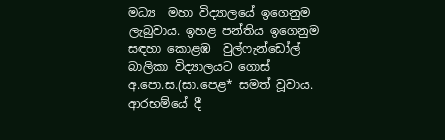මධ්‍ය  මහා විද්‍යාලයේ ඉගෙනුම ලැබුවාය. ඉහළ පන්තිය ඉගෙනුම සඳහා කොළඹ  වුල්ෆැන්ඩෝල් බාලිකා විද්‍යාලයට ගොස් අ.පො.ස.(සා.පෙළ* සමත් වූවාය. ආරභම්යේ දී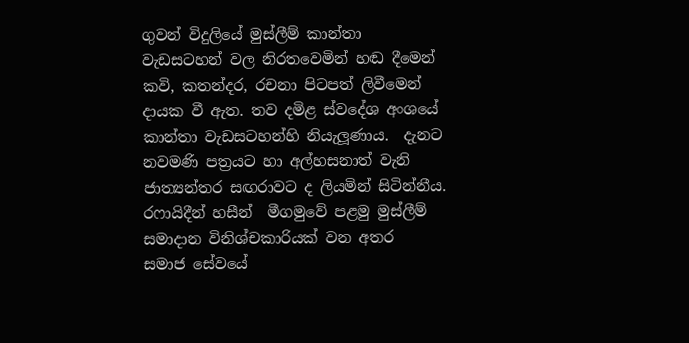ගුවන් විදුලියේ මුස්ලීම් කාන්තා වැඩසටහන් වල නිරතවෙමින් හඬ දීමෙන් කවි, කතන්දර, රචනා පිටපත් ලිවීමෙන් දායක වී ඇත. තව දමිළ ස්වදේශ අංශයේ කාන්තා වැඩසටහන්හි නියැලූණාය.  දැනට නවමණි පත්‍රයට හා අල්හසනාත් වැනි ජාත්‍යන්තර සඟරාවට ද ලියමින් සිටින්නීය. රෆායිදීන් හසීන්  මීගමුවේ පළමු මුස්ලීම් සමාදාන විනිශ්චකාරියක් වන අතර  සමාජ සේවයේ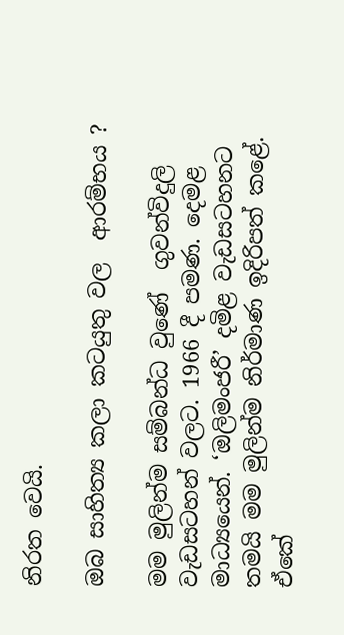නිරත වෙයි.

ඔබ සාහිත්‍ය කලා කටයුතු වල  ආරම්භය ?

මම මුලින්ම සම්බන්ධ වුණේ  ගුවන්විදුලි වැඩසටහන් වලට. 1966 දී පමණ. දෙමළ මාධ්‍යයෙන්. ‘ඔලිමංජරී’ දමිළ වැඩසටහනට තමයි මම මුලින්ම නිර්මාණ ඉදිරිපත් කළේ. ඒකේ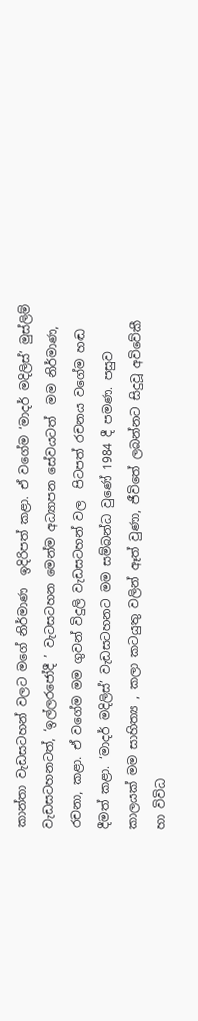කාන්තා වැඩසටහන් වලට මගේ නිර්මාණ  ඉදිරිපත් කළා. ඒ වගේම ‘මාදර් මදිලිස්’ මුස්ලිම් වැඩසටහනටත්, ‘ඉල්ලරජෝදී ’ වැටසටහන මෙන්ම අධ්‍යාපන සේවයටත්  මම නිර්මාණ, රචනා, කළා. ඒ වගේම මම ගුවන් විදුලි වැඩසටහන් වල  පිටපත් රචනය වගේම හඬ දීමත් කළා. ‘මාදර් මදිලිස්’ වැඩසටහනට මම සම්බන්ධ වුණේ 1984 දී පමණ. පසුව කාලයක් මම සාහිත්‍ය , කලා කටයුතු වලින් ඈත් වුණා, ජීවිතේ ලබන්නට සිදුවූ අවිවේකී හා විවිධ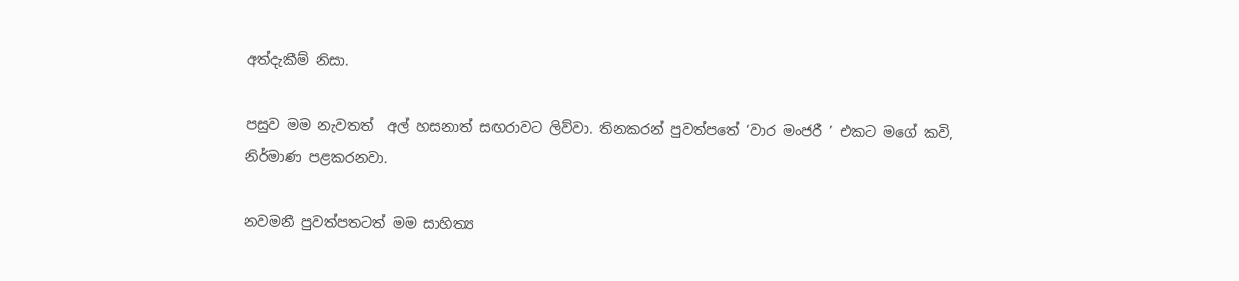අත්දැකීම් නිසා.

පසුව මම නැවතත්  අල් හසනාත් සඟරාවට ලිව්වා. තිනකරන් පුවත්පතේ ‘වාර මංජරී ’ එකට මගේ කවි, නිර්මාණ පළකරනවා.

නවමනී පුවත්පතටත් මම සාහිත්‍ය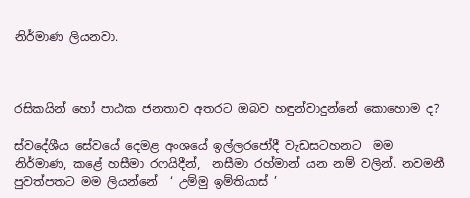නිර්මාණ ලියනවා.



රසිකයින් හෝ පාඨක ජනතාව අතරට ඔබව හඳුන්වාදුන්නේ කොහොම ද?

ස්වදේශීය සේවයේ දෙමළ අංශයේ ඉල්ලරජෝදී වැඩසටහනට  මම නිර්මාණ, කළේ හසීමා රෆයිදීන්,  නසීමා රහ්මාන් යන නම් වලින්. නවමනී පුවත්පතට මම ලියන්නේ  ‘ උම්මු ඉම්තියාස් ’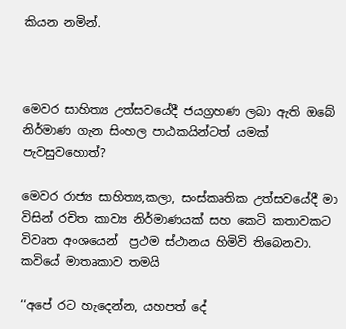කියන නමින්.



මෙවර සාහිත්‍ය උත්සවයේදී ජයග්‍රහණ ලබා ඇති ඔබේ නිර්මාණ ගැන සිංහල පාඨකයින්ටත් යමක් පැවසුවහොත්?

මෙවර රාජ්‍ය සාහිත්‍ය,කලා, සංස්කෘතික උත්සවයේදී මා විසින් රචිත කාව්‍ය නිර්මාණයක් සහ කෙටි කතාවකට විවෘත අංශයෙන්  ප්‍රථම ස්ථානය හිමිවි තිබෙනවා.  කවියේ මාතෘකාව තමයි

‘‘අපේ රට හැදෙන්න, යහපත් දේ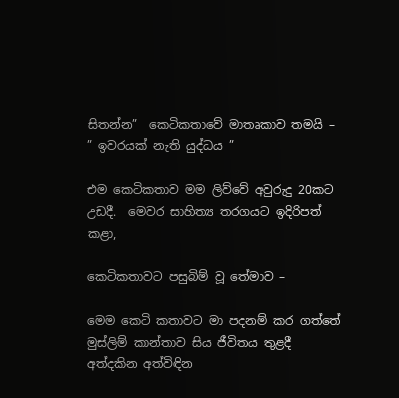සිතන්න”  කෙටිකතාවේ මාතෘකාව තමයි – ” ඉවරයක් නැති යුද්ධය ”

එම කෙටිකතාව මම ලිව්වේ අවුරුදු 20කට උඩදී.  මෙවර සාහිත්‍ය තරගයට ඉදිරිපත් කළා,

කෙටිකතාවට පසුබිම් වූ තේමාව –

මෙම කෙටි කතාවට මා පදනම් කර ගත්තේ මුස්ලිම් කාන්තාව සිය ජීවිතය තුළදී අත්දකින අත්විඳින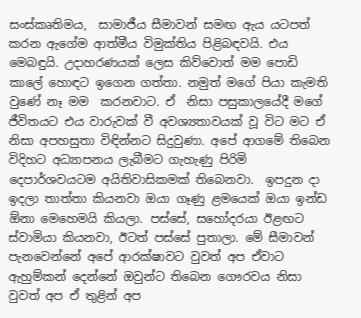සංස්කෘතිමය,  සාමාජීය සීමාවන් සමඟ ඇය යටපත් කරන ඇගේම ආත්මීය විමුක්තිය පිළිබඳවයි. එය මෙබඳුයි. උදාහරණයක් ලෙස කිව්වොත් මම පොඩි කාලේ හොඳට ඉගෙන ගත්තා. නමුත් මගේ පියා කැමති වුණේ නෑ මම  කරනවාට. ඒ  නිසා පසුකාලයේදී මගේ ජීවිතයට එය වාරුවක් වී අවශ්‍යතාවයක් වූ විට මට ඒ නිසා අපහසුතා විඳින්නට සිදුවුණා. අපේ ආගමේ තිබෙන විදිහට අධ්‍යාපනය ලැබීමට ගැහැණු පිරිමි දෙපාර්ශවයටම අයිතිවාසිකමක් තිබෙනවා.  ඉපදුන දා ඉදලා තාත්තා කියනවා ඔයා ගෑණු ළමයෙක් ඔයා ඉන්ඩ  ඕනා මෙහෙමයි කියලා. පස්සේ, සහෝදරයා ඊළඟට ස්වාමියා කියනවා, ඊටත් පස්සේ පුතාලා. මේ සීමාවන් පැනවෙන්නේ අපේ ආරක්ෂාවට වුවත් අප ඒවාට ඇහුම්කන් දෙන්නේ ඔවුන්ට තිබෙන ගෞරවය නිසා වුවත් අප ඒ තුළින් අප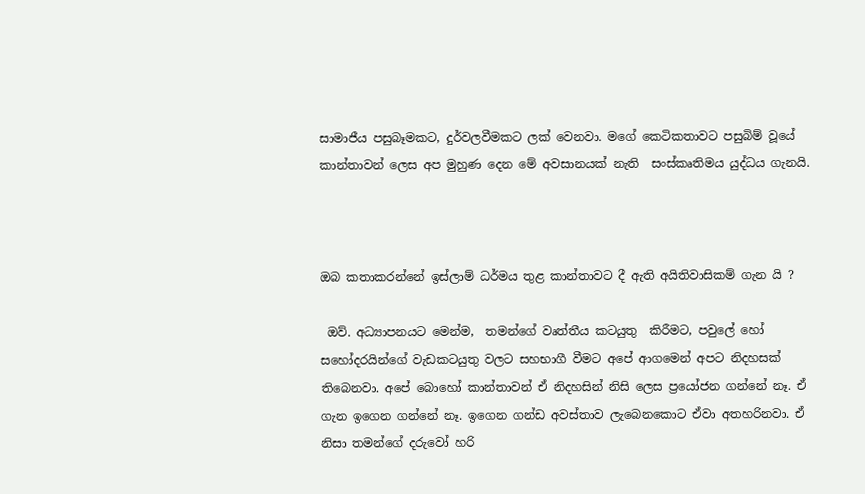සාමාජීය පසුබෑමකට, දුර්වලවීමකට ලක් වෙනවා. මගේ කෙටිකතාවට පසුබිම් වූයේ  කාන්තාවන් ලෙස අප මුහුණ දෙන මේ අවසානයක් නැති  සංස්කෘතිමය යුද්ධය ගැනයි.



ඔබ කතාකරන්නේ ඉස්ලාම් ධර්මය තුළ කාන්තාවට දී ඇති අයිතිවාසිකම් ගැන යි ?

 ඔව්. අධ්‍යාපනයට මෙන්ම,  තමන්ගේ වෘත්තීය කටයුතු  කිරීමට, පවුලේ හෝ සහෝදරයින්ගේ වැඩකටයුතු වලට සහභාගී වීමට අපේ ආගමෙන් අපට නිදහසක් තිබෙනවා. අපේ බොහෝ කාන්තාවන් ඒ නිදහසින් නිසි ලෙස ප්‍රයෝජන ගන්නේ නෑ. ඒ ගැන ඉගෙන ගන්නේ නෑ. ඉගෙන ගන්ඩ අවස්තාව ලැබෙනකොට ඒවා අතහරිනවා. ඒ නිසා තමන්ගේ දරුවෝ හරි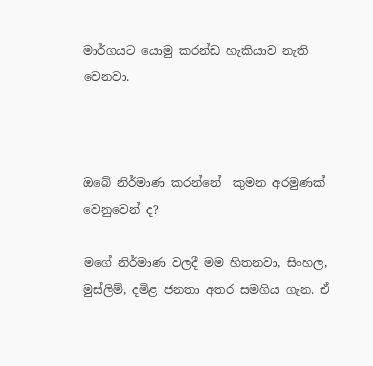මාර්ගයට යොමු කරන්ඩ හැකියාව නැති වෙනවා.



ඔබේ නිර්මාණ කරන්නේ  කුමන අරමුණක් වෙනුවෙන් ද?

මගේ නිර්මාණ වලදී මම හිතනවා, සිංහල, මුස්ලිම්, දමිළ ජනතා අතර සමගිය ගැන. ඒ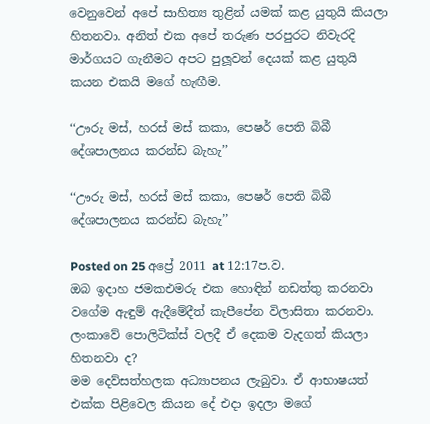වෙනුවෙන් අපේ සාහිත්‍ය තුළින් යමක් කළ යුතුයි කියලා හිතනවා. අනිත් එක අපේ තරුණ පරපුරට නිවැරදි මාර්ගයට ගැනීමට අපට පුලූවන් දෙයක් කළ යුතුයි කයන එකයි මගේ හැඟීම.

‘‘ඌරු මස්, හරස් මස් කකා, පෙෂර් පෙති බිබී දේශපාලනය කරන්ඩ බැහැ’’

‘‘ඌරු මස්, හරස් මස් කකා, පෙෂර් පෙති බිබී දේශපාලනය කරන්ඩ බැහැ’’

Posted on 25 අප්‍රේ 2011 at 12:17ප.ව.
ඔබ ඉදාහ ජමකඑමරු එක හොඳින් නඩත්තු කරනවා වගේම ඇඳුම් ඇදීමේදීත් කැපීපේන විලාසිතා කරනවා. ලංකාවේ පොලිටික්ස් වලදී ඒ දෙකම වැදගත් කියලා හිතනවා ද?
මම දෙව්සත්හලක අධ්‍යාපනය ලැබුවා. ඒ ආභාෂයත් එක්ක පිළිවෙල කියන දේ එදා ඉදලා මගේ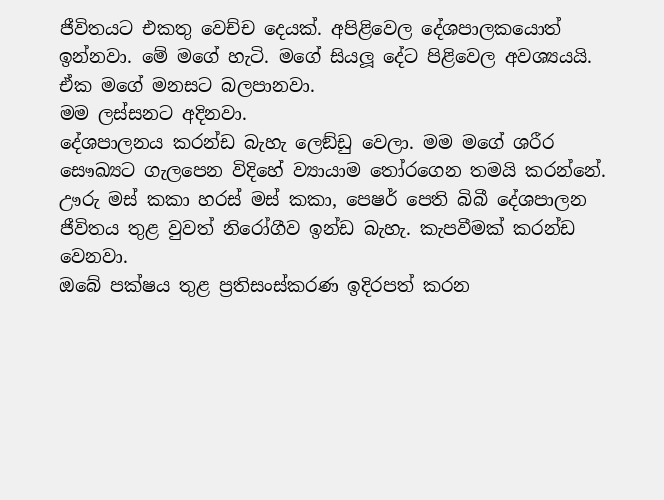ජීවිතයට එකතු වෙච්ච දෙයක්. අපිළිවෙල දේශපාලකයොත් ඉන්නවා. මේ මගේ හැටි. මගේ සියලූ දේට පිළිවෙල අවශ්‍යයයි. ඒක මගේ මනසට බලපානවා.
මම ලස්සනට අදිනවා.
දේශපාලනය කරන්ඩ බැහැ ලෙඞ්ඩු වෙලා. මම මගේ ශරීර සෞඛ්‍යට ගැලපෙන විදිහේ ව්‍යායාම තෝරගෙන තමයි කරන්නේ. ඌරු මස් කකා හරස් මස් කකා, පෙෂර් පෙති බිබී දේශපාලන ජීවිතය තුළ වුවත් නිරෝගීව ඉන්ඩ බැහැ. කැපවීමක් කරන්ඩ වෙනවා.
ඔබේ පක්ෂය තුළ ප්‍රතිසංස්කරණ ඉදිරපත් කරන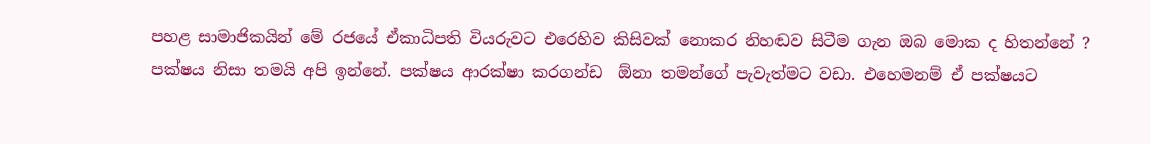පහළ සාමාජිකයින් මේ රජයේ ඒකාධිපති වියරුවට එරෙහිව කිසිවක් නොකර නිහඬව සිටීම ගැන ඔබ මොක ද හිතන්නේ ?
පක්ෂය නිසා තමයි අපි ඉන්නේ. පක්ෂය ආරක්ෂා කරගන්ඩ  ඕනා තමන්ගේ පැවැත්මට වඩා. එහෙමනම් ඒ පක්ෂයට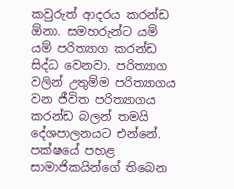කවුරුත් ආදරය කරන්ඩ  ඕනා. සමහරුන්ට යම් යම් පරිත්‍යාග කරන්ඩ සිද්ධ වෙනවා. පරිත්‍යාග වලින් උතුම්ම පරිත්‍යාගය වන ජීවිත පරිත්‍යාගය කරන්ඩ බලන් තමයි දේශපාලනයට එන්නේ. පක්ෂයේ පහළ සාමාජිකයින්ගේ තිබෙන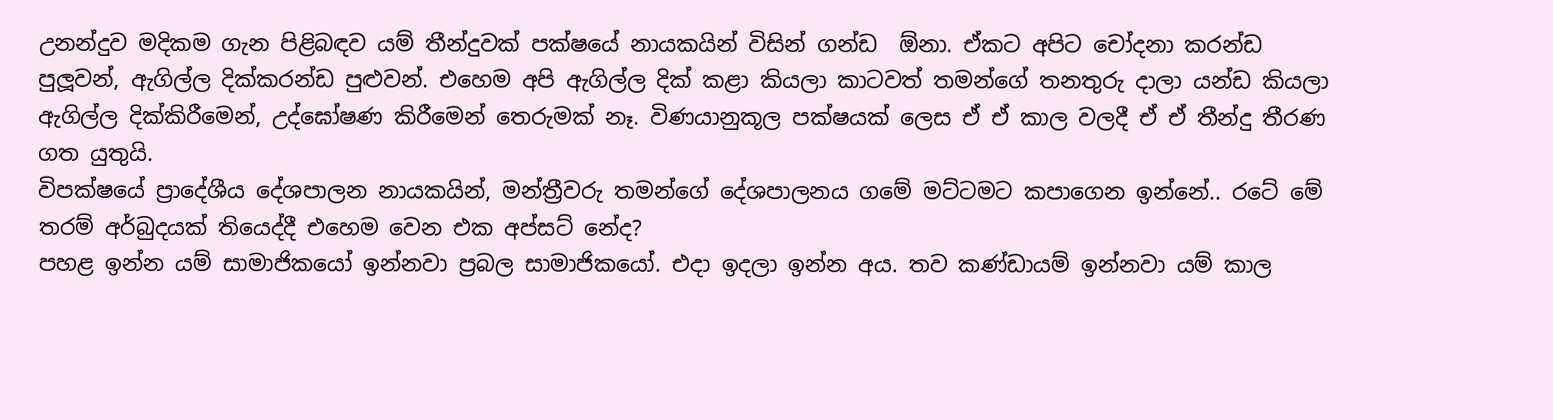උනන්දුව මදිකම ගැන පිළිබඳව යම් තීන්දුවක් පක්ෂයේ නායකයින් විසින් ගන්ඩ  ඕනා. ඒකට අපිට චෝදනා කරන්ඩ පුලූවන්, ඇගිල්ල දික්කරන්ඩ පුළුවන්. එහෙම අපි ඇගිල්ල දික් කළා කියලා කාටවත් තමන්ගේ තනතුරු දාලා යන්ඩ කියලා ඇගිල්ල දික්කිරීමෙන්, උද්ඝෝෂණ කිරීමෙන් තෙරුමක් නෑ. විණයානුකූල පක්ෂයක් ලෙස ඒ ඒ කාල වලදී ඒ ඒ තීන්දු තීරණ ගත යුතුයි.
විපක්ෂයේ ප්‍රාදේශීය දේශපාලන නායකයින්, මන්ත්‍රීවරු තමන්ගේ දේශපාලනය ගමේ මට්ටමට කපාගෙන ඉන්නේ.. රටේ මේ තරම් අර්බුදයක් තියෙද්දී එහෙම වෙන එක අප්සට් නේද?
පහළ ඉන්න යම් සාමාජිකයෝ ඉන්නවා ප්‍රබල සාමාජිකයෝ. එදා ඉදලා ඉන්න අය. තව කණ්ඩායම් ඉන්නවා යම් කාල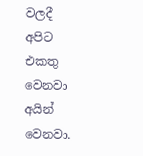වලදී අපිට එකතු වෙනවා අයින් වෙනවා.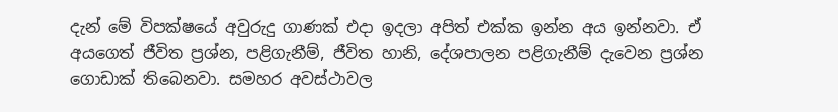දැන් මේ විපක්ෂයේ අවුරුදු ගාණක් එදා ඉදලා අපිත් එක්ක ඉන්න අය ඉන්නවා. ඒ අයගෙත් ජීවිත ප්‍රශ්න, පළිගැනීම්, ජීවිත හානි, දේශපාලන පළිගැනීම් දැවෙන ප්‍රශ්න ගොඩාක් තිබෙනවා. සමහර අවස්ථාවල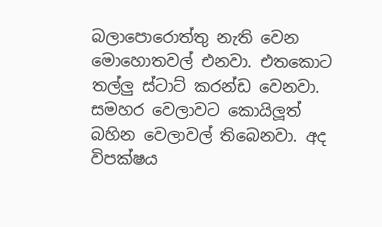බලාපොරොත්තු නැති වෙන මොහොතවල් එනවා. එතකොට තල්ලු ස්ටාට් කරන්ඩ වෙනවා. සමහර වෙලාවට කොයිලූත් බහින වෙලාවල් තිබෙනවා. අද විපක්ෂය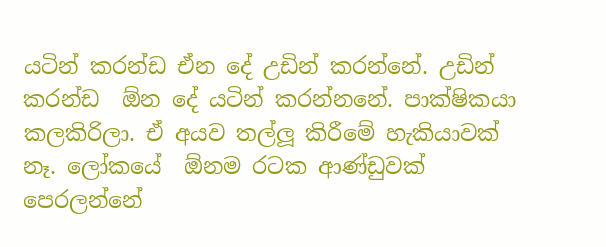යටින් කරන්ඩ ඒන දේ උඩින් කරන්නේ. උඩින් කරන්ඩ  ඕන දේ යටින් කරන්නනේ. පාක්ෂිකයා කලකිරිලා. ඒ අයව තල්ලූ කිරීමේ හැකියාවක් නෑ. ලෝකයේ  ඕනම රටක ආණ්ඩුවක් පෙරලන්නේ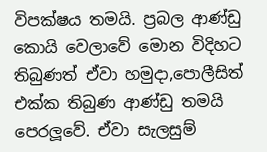විපක්ෂය තමයි. ප්‍රබල ආණ්ඩු කොයි වෙලාවේ මොන විදිහට තිබුණත් ඒවා හමුදා,පොලීසිත් එක්ක තිබුණ ආණ්ඩු තමයි පෙරලූවේ. ඒවා සැලසුම්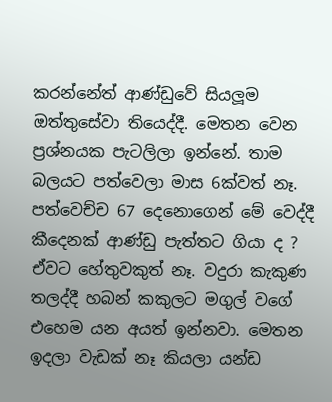කරන්නේත් ආණ්ඩුවේ සියලූම ඔත්තුසේවා තියෙද්දී. මෙතන වෙන ප්‍රශ්නයක පැටලිලා ඉන්නේ. තාම බලයට පත්වෙලා මාස 6ක්වත් නෑ. පත්වෙච්ච 67 දෙනොගෙන් මේ වෙද්දී කීදෙනක් ආණ්ඩු පැත්තට ගියා ද ? ඒවට හේතුවකුත් නෑ. වදුරා කැකුණ තලද්දී හබන් කකුලට මගුල් වගේ එහෙම යන අයත් ඉන්නවා. මෙතන ඉදලා වැඩක් නෑ කියලා යන්ඩ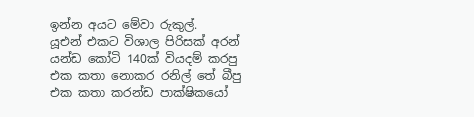ඉන්න අයට මේවා රුකුල්.
යූඑන් එකට විශාල පිරිසක් අරන් යන්ඩ කෝටි 140ක් වියදම් කරපු එක කතා නොකර රනිල් තේ බීපු එක කතා කරන්ඩ පාක්ෂිකයෝ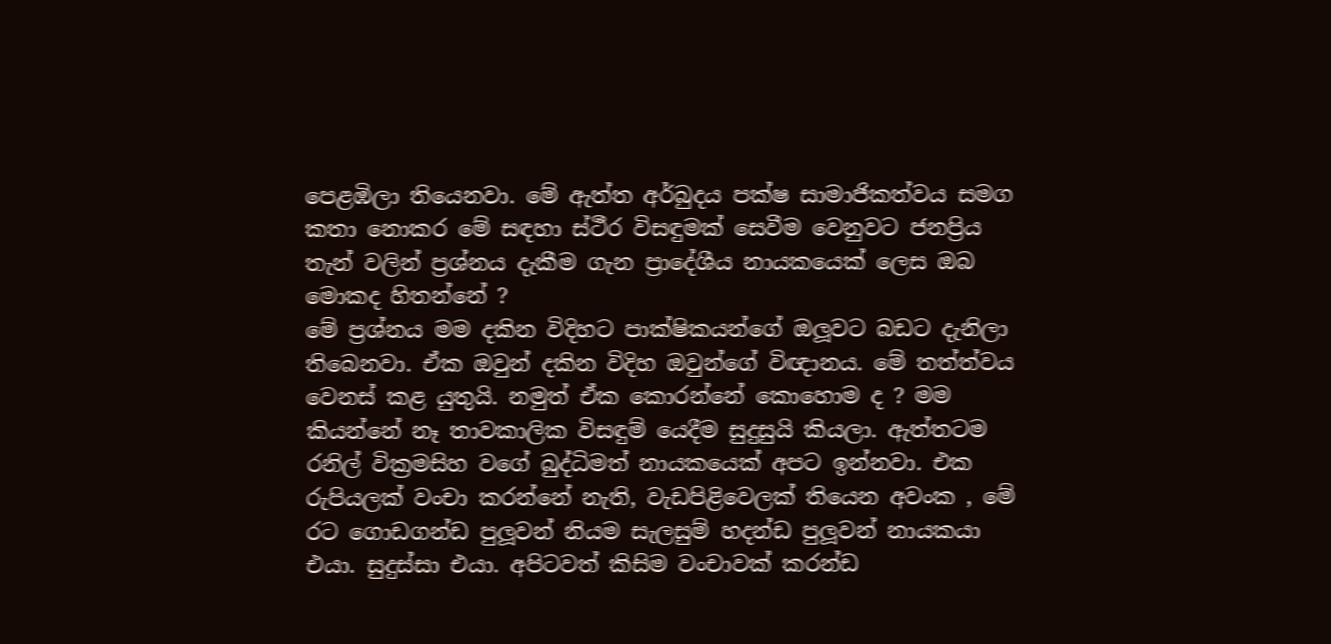පෙළඹිලා තියෙනවා. මේ ඇත්ත අර්බුදය පක්ෂ සාමාජිකත්වය සමග කතා නොකර මේ සඳහා ස්ථීර විසඳුමක් සෙවීම වෙනුවට ජනප්‍රිය තැන් වලින් ප්‍රශ්නය දැකීම ගැන ප්‍රාදේශීය නායකයෙක් ලෙස ඔබ මොකද හිතන්නේ ?
මේ ප්‍රශ්නය මම දකින විදිහට පාක්ෂිකයන්ගේ ඔලූවට බඩට දැනිලා තිබෙනවා. ඒක ඔවුන් දකින විදිහ ඔවුන්ගේ විඥානය. මේ තත්ත්වය වෙනස් කළ යුතුයි. නමුත් ඒක කොරන්නේ කොහොම ද ? මම කියන්නේ නෑ තාවකාලික විසඳුම් යෙදීම සුදුසුයි කියලා. ඇත්තටම රනිල් වික්‍රමසිහ වගේ බුද්ධිමත් නායකයෙක් අපට ඉන්නවා. එක රුපියලක් වංචා කරන්නේ නැති, වැඩපිළිවෙලක් තියෙන අවංක , මේ රට ගොඩගන්ඩ පුලූවන් නියම සැලසුම් හදන්ඩ පුලූවන් නායකයා එයා. සුදුස්සා එයා. අපිටවත් කිසිම වංචාවක් කරන්ඩ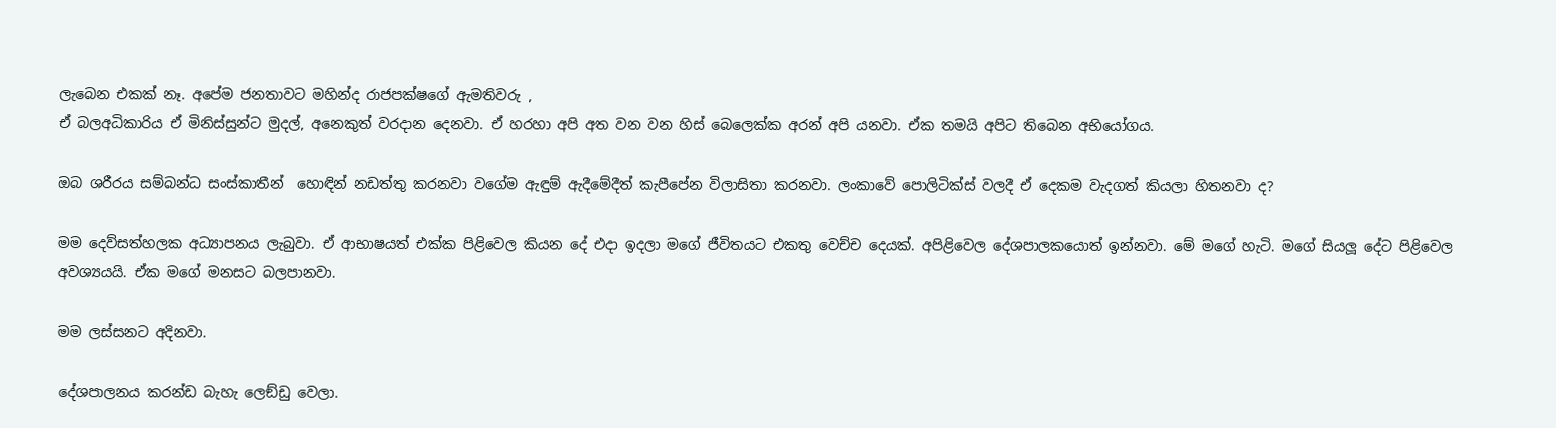ලැබෙන එකක් නෑ. අපේම ජනතාවට මහින්ද රාජපක්ෂගේ ඇමතිවරු ,
ඒ බලඅධිකාරිය ඒ මිනිස්සුන්ට මුදල්, අනෙකුත් වරදාන දෙනවා. ඒ හරහා අපි අත වන වන හිස් බෙලෙක්ක අරන් අපි යනවා. ඒක තමයි අපිට තිබෙන අභියෝගය.

ඔබ ශරීරය සම්බන්ධ සංස්කාතීන්  හොඳින් නඩත්තු කරනවා වගේම ඇඳුම් ඇදීමේදීත් කැපීපේන විලාසිතා කරනවා. ලංකාවේ පොලිටික්ස් වලදී ඒ දෙකම වැදගත් කියලා හිතනවා ද?

මම දෙව්සත්හලක අධ්‍යාපනය ලැබුවා. ඒ ආභාෂයත් එක්ක පිළිවෙල කියන දේ එදා ඉදලා මගේ ජීවිතයට එකතු වෙච්ච දෙයක්. අපිළිවෙල දේශපාලකයොත් ඉන්නවා. මේ මගේ හැටි. මගේ සියලූ දේට පිළිවෙල අවශ්‍යයයි. ඒක මගේ මනසට බලපානවා.

මම ලස්සනට අදිනවා.

දේශපාලනය කරන්ඩ බැහැ ලෙඞ්ඩු වෙලා.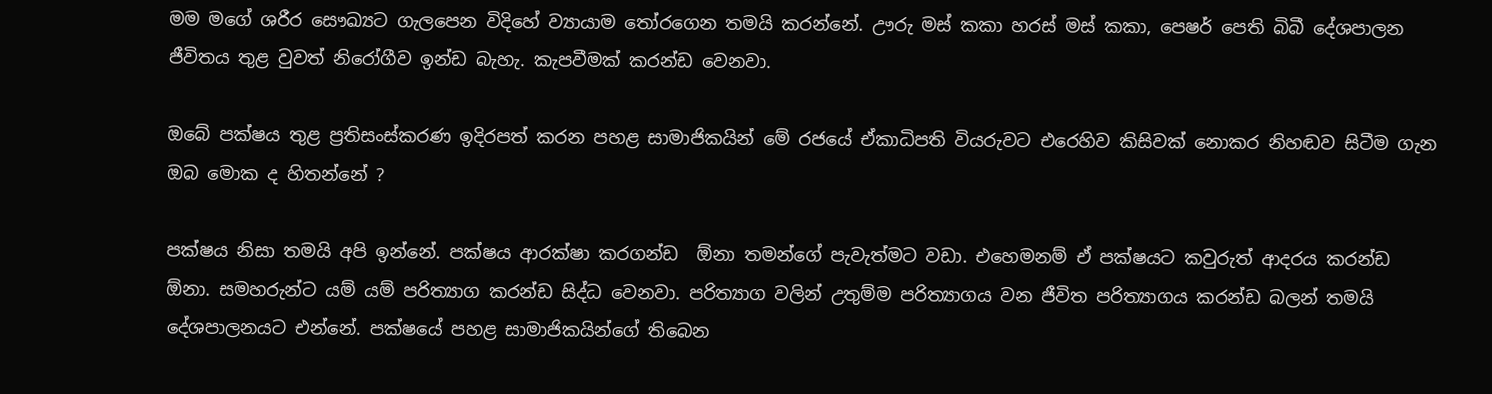මම මගේ ශරීර සෞඛ්‍යට ගැලපෙන විදිහේ ව්‍යායාම තෝරගෙන තමයි කරන්නේ. ඌරු මස් කකා හරස් මස් කකා, පෙෂර් පෙති බිබී දේශපාලන ජීවිතය තුළ වුවත් නිරෝගීව ඉන්ඩ බැහැ. කැපවීමක් කරන්ඩ වෙනවා.

ඔබේ පක්ෂය තුළ ප්‍රතිසංස්කරණ ඉදිරපත් කරන පහළ සාමාජිකයින් මේ රජයේ ඒකාධිපති වියරුවට එරෙහිව කිසිවක් නොකර නිහඬව සිටීම ගැන ඔබ මොක ද හිතන්නේ ?

පක්ෂය නිසා තමයි අපි ඉන්නේ. පක්ෂය ආරක්ෂා කරගන්ඩ  ඕනා තමන්ගේ පැවැත්මට වඩා. එහෙමනම් ඒ පක්ෂයට කවුරුත් ආදරය කරන්ඩ  ඕනා. සමහරුන්ට යම් යම් පරිත්‍යාග කරන්ඩ සිද්ධ වෙනවා. පරිත්‍යාග වලින් උතුම්ම පරිත්‍යාගය වන ජීවිත පරිත්‍යාගය කරන්ඩ බලන් තමයි දේශපාලනයට එන්නේ. පක්ෂයේ පහළ සාමාජිකයින්ගේ තිබෙන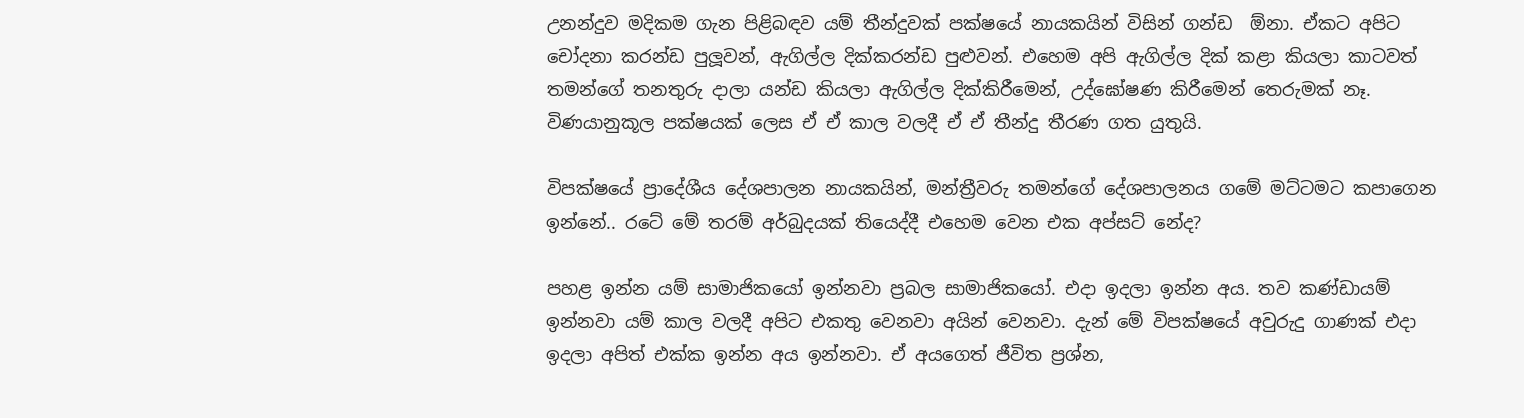උනන්දුව මදිකම ගැන පිළිබඳව යම් තීන්දුවක් පක්ෂයේ නායකයින් විසින් ගන්ඩ  ඕනා. ඒකට අපිට චෝදනා කරන්ඩ පුලූවන්, ඇගිල්ල දික්කරන්ඩ පුළුවන්. එහෙම අපි ඇගිල්ල දික් කළා කියලා කාටවත් තමන්ගේ තනතුරු දාලා යන්ඩ කියලා ඇගිල්ල දික්කිරීමෙන්, උද්ඝෝෂණ කිරීමෙන් තෙරුමක් නෑ. විණයානුකූල පක්ෂයක් ලෙස ඒ ඒ කාල වලදී ඒ ඒ තීන්දු තීරණ ගත යුතුයි.

විපක්ෂයේ ප්‍රාදේශීය දේශපාලන නායකයින්, මන්ත්‍රීවරු තමන්ගේ දේශපාලනය ගමේ මට්ටමට කපාගෙන ඉන්නේ.. රටේ මේ තරම් අර්බුදයක් තියෙද්දී එහෙම වෙන එක අප්සට් නේද?

පහළ ඉන්න යම් සාමාජිකයෝ ඉන්නවා ප්‍රබල සාමාජිකයෝ. එදා ඉදලා ඉන්න අය. තව කණ්ඩායම් ඉන්නවා යම් කාල වලදී අපිට එකතු වෙනවා අයින් වෙනවා. දැන් මේ විපක්ෂයේ අවුරුදු ගාණක් එදා ඉදලා අපිත් එක්ක ඉන්න අය ඉන්නවා. ඒ අයගෙත් ජීවිත ප්‍රශ්න,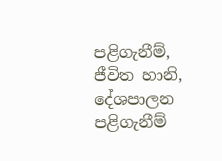පළිගැනීම්, ජීවිත හානි, දේශපාලන පළිගැනීම්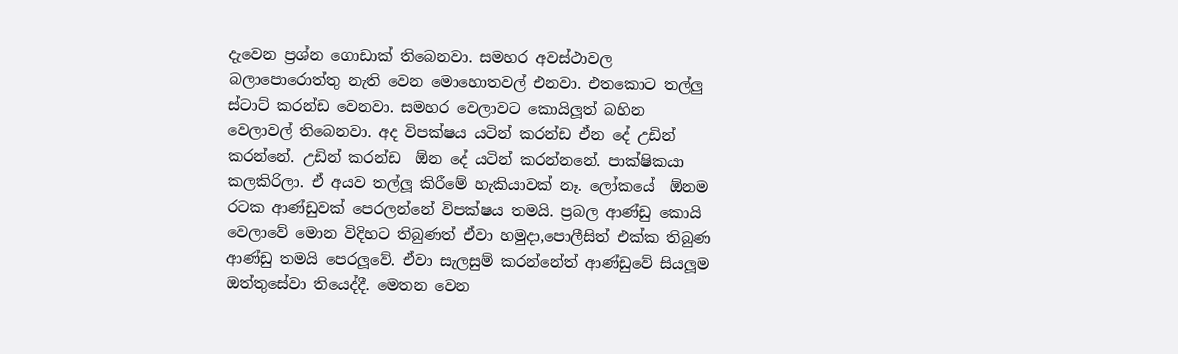දැවෙන ප්‍රශ්න ගොඩාක් තිබෙනවා. සමහර අවස්ථාවල බලාපොරොත්තු නැති වෙන මොහොතවල් එනවා. එතකොට තල්ලු ස්ටාට් කරන්ඩ වෙනවා. සමහර වෙලාවට කොයිලූත් බහින වෙලාවල් තිබෙනවා. අද විපක්ෂය යටින් කරන්ඩ ඒන දේ උඩින් කරන්නේ. උඩින් කරන්ඩ  ඕන දේ යටින් කරන්නනේ. පාක්ෂිකයා කලකිරිලා. ඒ අයව තල්ලූ කිරීමේ හැකියාවක් නෑ. ලෝකයේ  ඕනම රටක ආණ්ඩුවක් පෙරලන්නේ විපක්ෂය තමයි. ප්‍රබල ආණ්ඩු කොයි වෙලාවේ මොන විදිහට තිබුණත් ඒවා හමුදා,පොලීසිත් එක්ක තිබුණ ආණ්ඩු තමයි පෙරලූවේ. ඒවා සැලසුම් කරන්නේත් ආණ්ඩුවේ සියලූම ඔත්තුසේවා තියෙද්දී. මෙතන වෙන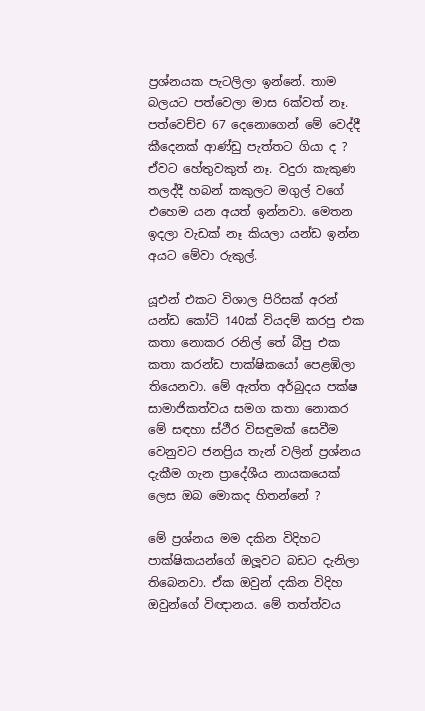ප්‍රශ්නයක පැටලිලා ඉන්නේ. තාම බලයට පත්වෙලා මාස 6ක්වත් නෑ. පත්වෙච්ච 67 දෙනොගෙන් මේ වෙද්දී කීදෙනක් ආණ්ඩු පැත්තට ගියා ද ? ඒවට හේතුවකුත් නෑ. වදුරා කැකුණ තලද්දී හබන් කකුලට මගුල් වගේ එහෙම යන අයත් ඉන්නවා. මෙතන ඉදලා වැඩක් නෑ කියලා යන්ඩ ඉන්න අයට මේවා රුකුල්.

යූඑන් එකට විශාල පිරිසක් අරන් යන්ඩ කෝටි 140ක් වියදම් කරපු එක කතා නොකර රනිල් තේ බීපු එක කතා කරන්ඩ පාක්ෂිකයෝ පෙළඹිලා තියෙනවා. මේ ඇත්ත අර්බුදය පක්ෂ සාමාජිකත්වය සමග කතා නොකර මේ සඳහා ස්ථීර විසඳුමක් සෙවීම වෙනුවට ජනප්‍රිය තැන් වලින් ප්‍රශ්නය දැකීම ගැන ප්‍රාදේශීය නායකයෙක් ලෙස ඔබ මොකද හිතන්නේ ?

මේ ප්‍රශ්නය මම දකින විදිහට පාක්ෂිකයන්ගේ ඔලූවට බඩට දැනිලා තිබෙනවා. ඒක ඔවුන් දකින විදිහ ඔවුන්ගේ විඥානය. මේ තත්ත්වය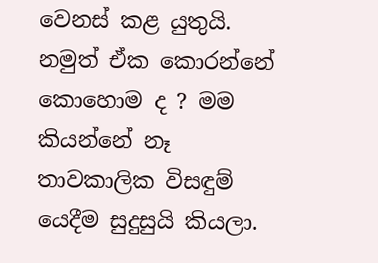වෙනස් කළ යුතුයි. නමුත් ඒක කොරන්නේ කොහොම ද ? මම කියන්නේ නෑ තාවකාලික විසඳුම් යෙදීම සුදුසුයි කියලා.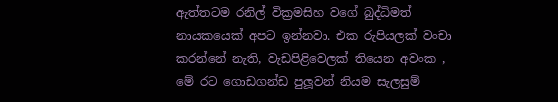ඇත්තටම රනිල් වික්‍රමසිහ වගේ බුද්ධිමත් නායකයෙක් අපට ඉන්නවා. එක රුපියලක් වංචා කරන්නේ නැති, වැඩපිළිවෙලක් තියෙන අවංක , මේ රට ගොඩගන්ඩ පුලූවන් නියම සැලසුම්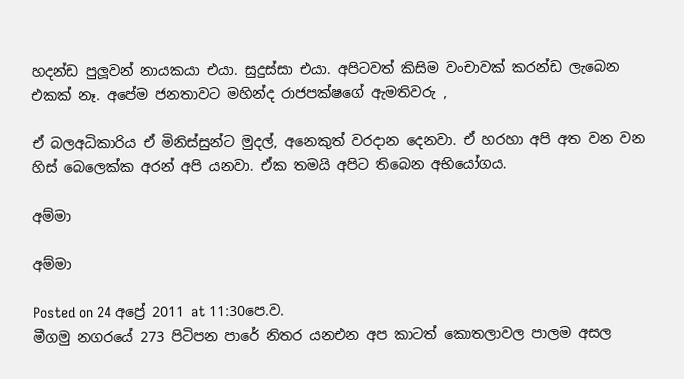හදන්ඩ පුලූවන් නායකයා එයා. සුදුස්සා එයා. අපිටවත් කිසිම වංචාවක් කරන්ඩ ලැබෙන එකක් නෑ. අපේම ජනතාවට මහින්ද රාජපක්ෂගේ ඇමතිවරු ,

ඒ බලඅධිකාරිය ඒ මිනිස්සුන්ට මුදල්, අනෙකුත් වරදාන දෙනවා. ඒ හරහා අපි අත වන වන හිස් බෙලෙක්ක අරන් අපි යනවා. ඒක තමයි අපිට තිබෙන අභියෝගය.

අම්මා

අම්මා

Posted on 24 අප්‍රේ 2011 at 11:30පෙ.ව.
මීගමු නගරයේ 273 පිටිපන පාරේ නිතර යනඑන අප කාටත් කොතලාවල පාලම අසල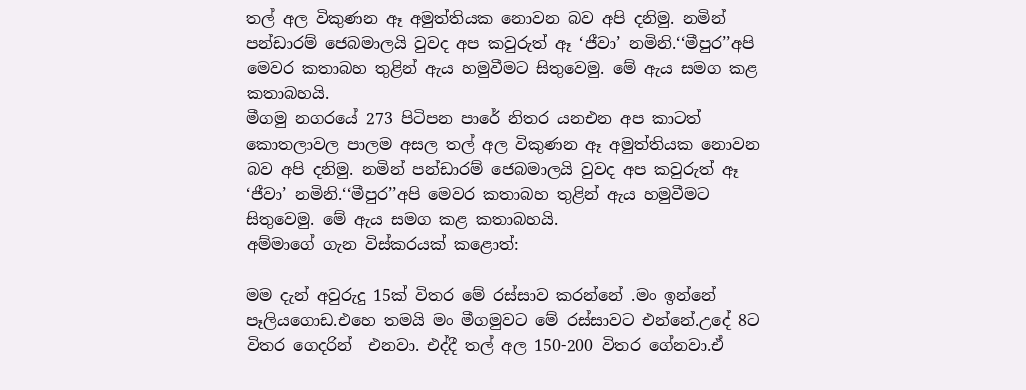තල් අල විකුණන ඈ අමුත්තියක නොවන බව අපි දනිමු. නමින් පන්ඩාරම් ජෙබමාලයි වුවද අප කවුරුත් ඈ ‘ජීවා’ නමිනි.‘‘මීපුර’’අපි මෙවර කතාබහ තුළින් ඇය හමුවීමට සිතුවෙමු. මේ ඇය සමග කළ කතාබහයි.
මීගමු නගරයේ 273 පිටිපන පාරේ නිතර යනඑන අප කාටත් කොතලාවල පාලම අසල තල් අල විකුණන ඈ අමුත්තියක නොවන බව අපි දනිමු. නමින් පන්ඩාරම් ජෙබමාලයි වුවද අප කවුරුත් ඈ ‘ජීවා’ නමිනි.‘‘මීපුර’’අපි මෙවර කතාබහ තුළින් ඇය හමුවීමට සිතුවෙමු. මේ ඇය සමග කළ කතාබහයි.
අම්මාගේ ගැන විස්කරයක් කළොත්:

මම දැන් අවුරුදු 15ක් විතර මේ රස්සාව කරන්නේ .මං ඉන්නේ පෑලියගොඩ.එහෙ තමයි මං මීගමුවට මේ රස්සාවට එන්නේ.උදේ 8ට විතර ගෙදරින්  එනවා. එද්දී තල් අල 150-200 විතර ගේනවා.ඒ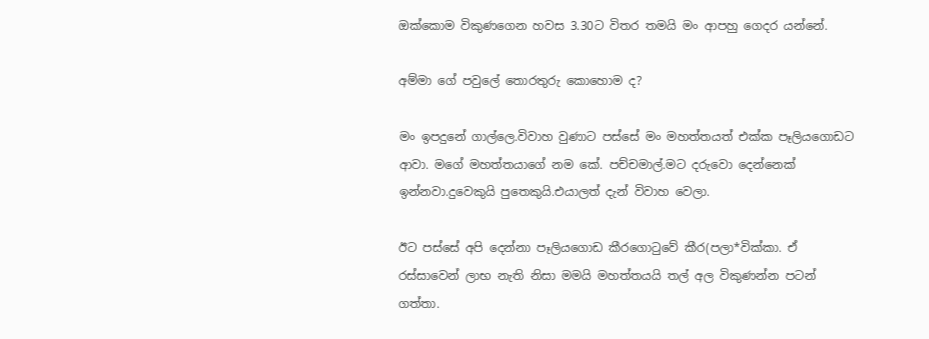ඔක්කොම විකුණගෙන හවස 3.30ට විතර තමයි මං ආපහු ගෙදර යන්නේ.

අම්මා ගේ පවුලේ තොරතුරු කොහොම ද?

මං ඉපදුනේ ගාල්ලෙ.විවාහ වුණාට පස්සේ මං මහත්තයත් එක්ක පෑලියගොඩට ආවා. මගේ මහත්තයාගේ නම කේ. පච්චමාල්.මට දරුවො දෙන්නෙක් ඉන්නවා.දුවෙකුයි පුතෙකුයි.එයාලත් දැන් විවාහ වෙලා.

ඊට පස්සේ අපි දෙන්නා පෑලියගොඩ කීරගොටුවේ කීර(පලා*වික්කා. ඒ රස්සාවෙන් ලාභ නැති නිසා මමයි මහත්තයයි තල් අල විකුණන්න පටන් ගත්තා.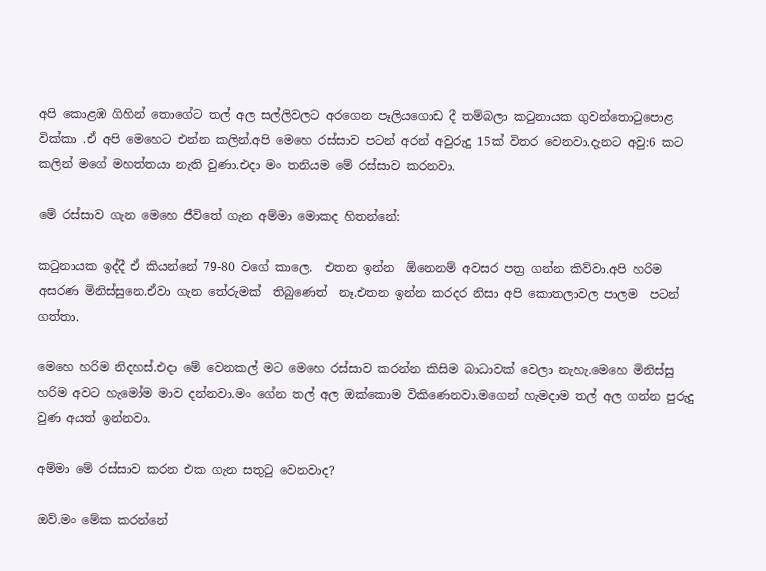අපි කොළඹ ගිහින් තොගේට තල් අල සල්ලිවලට අරගෙන පෑලියගොඩ දී තම්බලා කටුනායක ගුවන්තොටුපොළ වික්කා .ඒ අපි මෙහෙට එන්න කලින්.අපි මෙහෙ රස්සාව පටන් අරන් අවුරුදු 15ක් විතර වෙනවා.දැනට අවු:6 කට කලින් මගේ මහත්තයා නැති වුණා.එදා මං තනියම මේ රස්සාව කරනවා.

මේ රස්සාව ගැන මෙහෙ ජීවිතේ ගැන අම්මා මොකද හිතන්නේ:

කටුනායක ඉද්දී ඒ කියන්නේ 79-80 වගේ කාලෙ.  එතන ඉන්න  ඕනෙනම් අවසර පත්‍ර ගන්න කිව්වා.අපි හරිම අසරණ මිනිස්සුනෙ.ඒවා ගැන තේරුමක්  තිබුණෙත්  නෑ.එතන ඉන්න කරදර නිසා අපි කොතලාවල පාලම  පටන් ගත්තා.

මෙහෙ හරිම නිදහස්.එදා මේ වෙනකල් මට මෙහෙ රස්සාව කරන්න කිසිම බාධාවක් වෙලා නැහැ.මෙහෙ මිනිස්සු හරිම අවට හැමෝම මාව දන්නවා.මං ගේන තල් අල ඔක්කොම විකිණෙනවා.මගෙන් හැමදාම තල් අල ගන්න පුරුදු වුණ අයත් ඉන්නවා.

අම්මා මේ රස්සාව කරන එක ගැන සතුටු වෙනවාද?

ඔව්.මං මේක කරන්නේ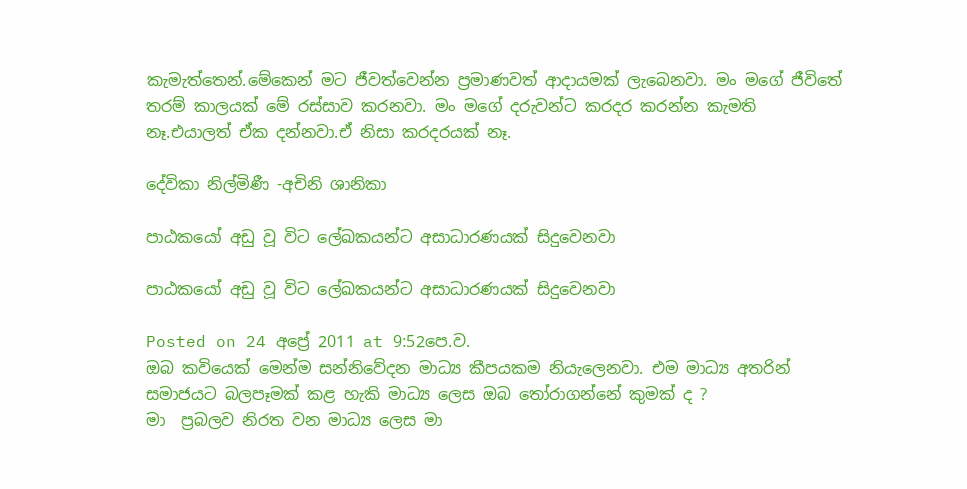කැමැත්තෙන්.මේකෙන් මට ජීවත්වෙන්න ප්‍රමාණවත් ආදායමක් ලැබෙනවා. මං මගේ ජීවිතේ තරම් කාලයක් මේ රස්සාව කරනවා. මං මගේ දරුවන්ට කරදර කරන්න කැමති නෑ.එයාලත් ඒක දන්නවා.ඒ නිසා කරදරයක් නෑ.

දේවිකා නිල්මිණී -අචිනි ශානිකා

පාඨකයෝ අඩු වූ විට ලේඛකයන්ට අසාධාරණයක් සිදුවෙනවා

පාඨකයෝ අඩු වූ විට ලේඛකයන්ට අසාධාරණයක් සිදුවෙනවා

Posted on 24 අප්‍රේ 2011 at 9:52පෙ.ව.
ඔබ කවියෙක් මෙන්ම සන්නිවේදන මාධ්‍ය කීපයකම නියැලෙනවා. එම මාධ්‍ය අතරින්  සමාජයට බලපෑමක් කළ හැකි මාධ්‍ය ලෙස ඔබ තෝරාගන්නේ කුමක් ද ?
මා  ප්‍රබලව නිරත වන මාධ්‍ය ලෙස මා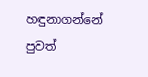හඳුනාගන්නේ පුවත්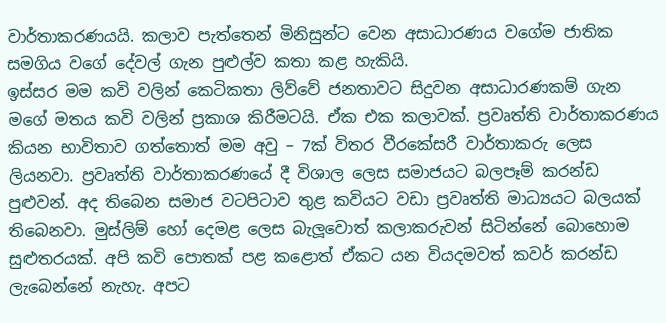වාර්තාකරණයයි. කලාව පැත්තෙන් මිනිසුන්ට වෙන අසාධාරණය වගේම ජාතික සමගිය වගේ දේවල් ගැන පුළුල්ව කතා කළ හැකියි.
ඉස්සර මම කවි වලින් කෙටිකතා ලිව්වේ ජනතාවට සිදුවන අසාධාරණකම් ගැන මගේ මතය කවි වලින් ප්‍රකාශ කිරීමටයි. ඒක එක කලාවක්. ප්‍රවෘත්ති වාර්තාකරණය කියන භාවිතාව ගත්තොත් මම අවු – 7ක් විතර වීරකේසරී වාර්තාකරු ලෙස ලියනවා. ප්‍රවෘත්ති වාර්තාකරණයේ දී විශාල ලෙස සමාජයට බලපෑම් කරන්ඩ පුළුවන්. අද තිබෙන සමාජ වටපිටාව තුළ කවියට වඩා ප්‍රවෘත්ති මාධ්‍යයට බලයක් තිබෙනවා. මුස්ලිම් හෝ දෙමළ ලෙස බැලූවොත් කලාකරුවන් සිටින්නේ බොහොම සුළුතරයක්. අපි කවි පොතක් පළ කළොත් ඒකට යන වියදමවත් කවර් කරන්ඩ ලැබෙන්නේ නැහැ. අපට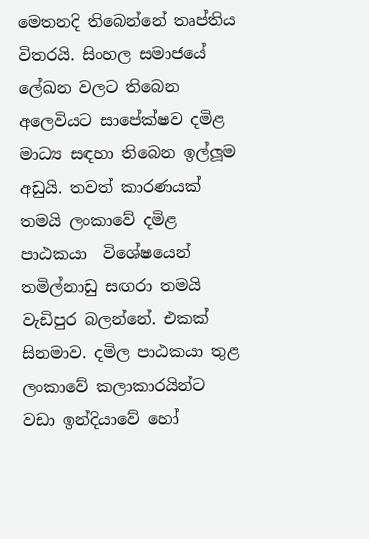මෙතනදි තිබෙන්නේ තෘප්තිය විතරයි. සිංහල සමාජයේ ලේඛන වලට තිබෙන අලෙවියට සාපේක්ෂව දමිළ මාධ්‍ය සඳහා තිබෙන ඉල්ලූම අඩුයි. තවත් කාරණයක් තමයි ලංකාවේ දමිළ පාඨකයා  විශේෂයෙන් තමිල්නාඩු සඟරා තමයි වැඩිපුර බලන්නේ. එකක් සිනමාව. දමිල පාඨකයා තුළ ලංකාවේ කලාකාරයින්ට වඩා ඉන්දියාවේ හෝ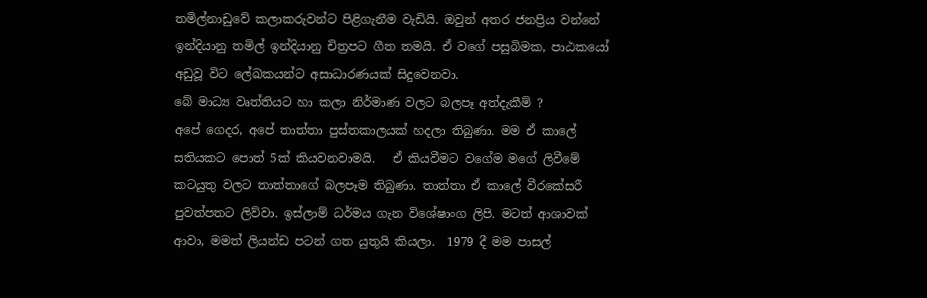තමිල්නාඩුවේ කලාකරුවන්ට පිළිගැනීම වැඩියි. ඔවුන් අතර ජනප්‍රිය වන්නේ ඉන්දියානු තමිල් ඉන්දියානු චිත්‍රපට ගීත තමයි. ඒ වගේ පසුබිමක, පාඨකයෝ අඩුවූ විට ලේඛකයන්ට අසාධාරණයක් සිදුවෙනවා.
බේ මාධ්‍ය වෘත්තියට හා කලා නිර්මාණ වලට බලපෑ අත්දැකීම් ?
අපේ ගෙදර, අපේ තාත්තා පුස්තකාලයක් හදලා තිබුණා. මම ඒ කාලේ සතියකට පොත් 5ක් කියවනවාමයි.   ඒ කියවීමට වගේම මගේ ලිවීමේ කටයුතු වලට තාත්තාගේ බලපෑම තිබුණා. තාත්තා ඒ කාලේ වීරකේසරී පුවත්පතට ලිව්වා. ඉස්ලාම් ධර්මය ගැන විශේෂාංග ලිපි. මටත් ආශාවක්  ආවා, මමත් ලියන්ඩ පටන් ගත යුතුයි කියලා.  1979 දී මම පාසල්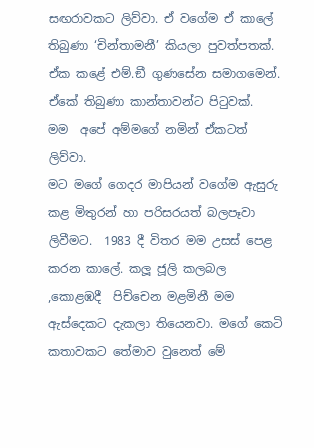සඟරාවකට ලිව්වා. ඒ වගේම ඒ කාලේ තිබුණා ‘චින්තාමනී’ කියලා පුවත්පතක්. ඒක කළේ එම්.ඞී ගුණසේන සමාගමෙන්.  ඒකේ තිබුණා කාන්තාවන්ට පිටුවක්.  මම  අපේ අම්මගේ නමින් ඒකටත් ලිව්වා.
මට මගේ ගෙදර මාපියන් වගේම ඇසුරු කළ මිතුරන් හා පරිසරයත් බලපෑවා ලිවීමට.  1983 දී විතර මම උසස් පෙළ කරන කාලේ. කලූ ජූලි කලබල ,කොළඹදී  පිච්චෙන මළමිනී මම ඇස්දෙකට දැකලා තියෙනවා. මගේ කෙටි කතාවකට තේමාව වුනෙත් මේ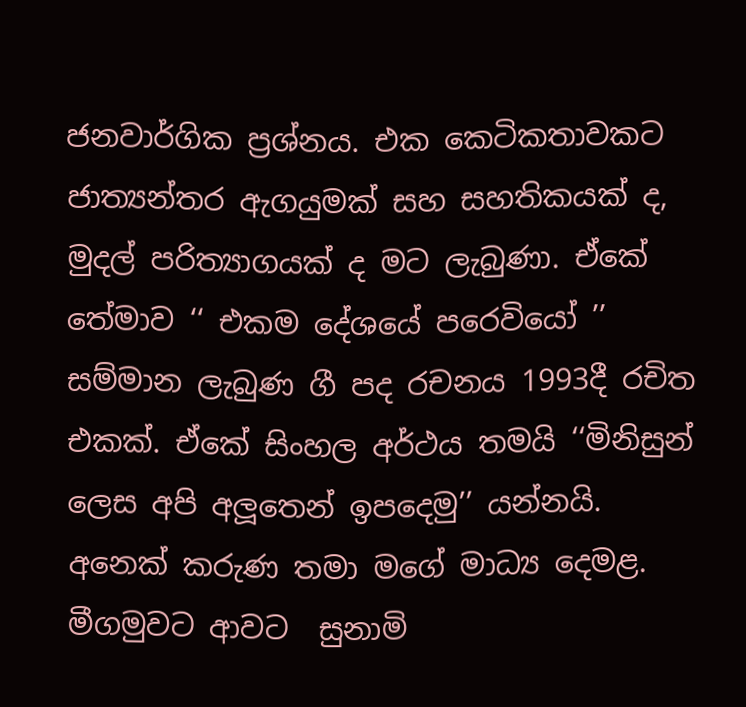ජනවාර්ගික ප්‍රශ්නය. එක කෙටිකතාවකට ජාත්‍යන්තර ඇගයුමක් සහ සහතිකයක් ද, මුදල් පරිත්‍යාගයක් ද මට ලැබුණා. ඒකේ තේමාව ‘‘ එකම දේශයේ පරෙවියෝ ’’
සම්මාන ලැබුණ ගී පද රචනය 1993දී රචිත එකක්. ඒකේ සිංහල අර්ථය තමයි ‘‘මිනිසුන් ලෙස අපි අලූතෙන් ඉපදෙමු’’ යන්නයි.
අනෙක් කරුණ තමා මගේ මාධ්‍ය දෙමළ. මීගමුවට ආවට  සුනාමි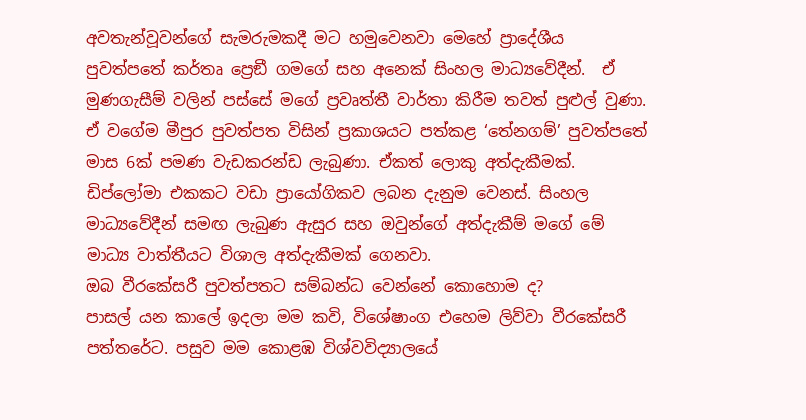අවතැන්වූවන්ගේ සැමරුමකදී මට හමුවෙනවා මෙහේ ප්‍රාදේශීය පුවත්පතේ කර්තෘ ප්‍රෙඞී ගමගේ සහ අනෙක් සිංහල මාධ්‍යවේදීන්.  ඒ මුණගැසීම් වලින් පස්සේ මගේ ප්‍රවෘත්තී වාර්තා කිරීම තවත් පුළුල් වුණා. ඒ වගේම මීපුර පුවත්පත විසින් ප්‍රකාශයට පත්කළ ‘තේනගම්’ පුවත්පතේ මාස 6ක් පමණ වැඩකරන්ඩ ලැබුණා. ඒකත් ලොකු අත්දැකීමක්. ඩිප්ලෝමා එකකට වඩා ප්‍රායෝගිකව ලබන දැනුම වෙනස්. සිංහල මාධ්‍යවේදීන් සමඟ ලැබුණ ඇසුර සහ ඔවුන්ගේ අත්දැකීම් මගේ මේ මාධ්‍ය වාත්තීයට විශාල අත්දැකීමක් ගෙනවා.
ඔබ වීරකේසරී පුවත්පතට සම්බන්ධ වෙන්නේ කොහොම ද?
පාසල් යන කාලේ ඉදලා මම කවි, විශේෂාංග එහෙම ලිව්වා වීරකේසරී පත්තරේට. පසුව මම කොළඹ විශ්වවිද්‍යාලයේ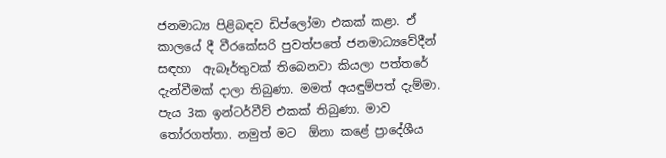ජනමාධ්‍ය පිළිබඳව ඩිප්ලෝමා එකක් කළා. ඒ කාලයේ දී වීරකේසරි පුවත්පතේ ජනමාධ්‍යවේදීන් සඳහා  ඇබෑර්තුවක් තිබෙනවා කියලා පත්තරේ දැන්වීමක් දාලා තිබුණා. මමත් අයඳුම්පත් දැම්මා. පැය 3ක ඉන්ටර්වීව් එකක් තිබුණා. මාව තෝරගත්තා. නමුත් මට  ඕනා කළේ ප්‍රාදේශීය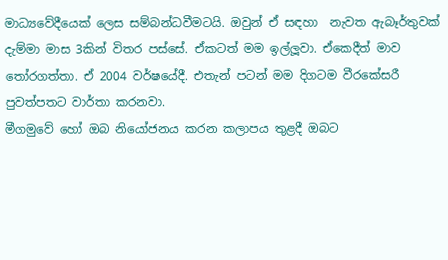මාධ්‍යවේදීයෙක් ලෙස සම්බන්ධවීමටයි. ඔවුන් ඒ සඳහා  නැවත ඇබෑර්තුවක් දැම්මා මාස 3කින් විතර පස්සේ. ඒකටත් මම ඉල්ලූවා. ඒකෙදීත් මාව තෝරගත්තා. ඒ 2004 වර්ෂයේදී. එතැන් පටන් මම දිගටම වීරකේසරී පුවත්පතට වාර්තා කරනවා.
මීගමුවේ හෝ ඔබ නියෝජනය කරන කලාපය තුළදී ඔබට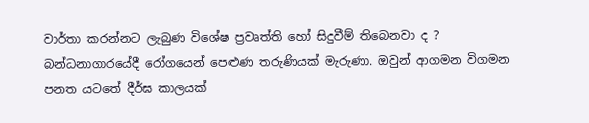වාර්තා කරන්නට ලැබුණ විශේෂ ප්‍රවෘත්ති හෝ සිදුවීම් තිබෙනවා ද ?
බන්ධනාගාරයේදී රෝගයෙන් පෙළුණ තරුණියක් මැරුණා. ඔවුන් ආගමන විගමන පනත යටතේ දීර්ඝ කාලයක්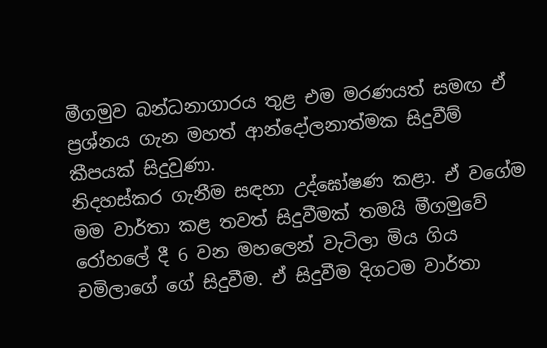මීගමුව බන්ධනාගාරය තුළ එම මරණයත් සමඟ ඒ ප්‍රශ්නය ගැන මහත් ආන්දෝලනාත්මක සිදුවීම් කීපයක් සිදුවුණා.
නිදහස්කර ගැනීම සඳහා උද්ඝෝෂණ කළා. ඒ වගේම මම වාර්තා කළ තවත් සිදුවීමක් තමයි මීගමුවේ රෝහලේ දී 6 වන මහලෙන් වැටිලා මිය ගිය චමිලාගේ ගේ සිදුවීම. ඒ සිදුවීම දිගටම වාර්තා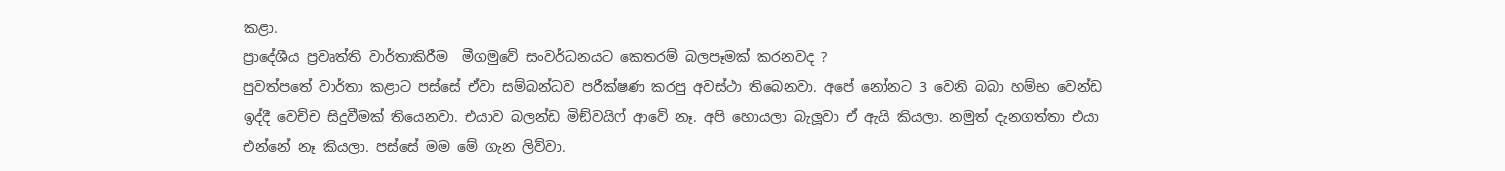කළා.
ප්‍රාදේශීය ප්‍රවෘත්ති වාර්තාකිරීම  මීගමුවේ සංවර්ධනයට කෙතරම් බලපෑමක් කරනවද ?
පුවත්පතේ වාර්තා කළාට පස්සේ ඒවා සම්බන්ධව පරීක්ෂණ කරපු අවස්ථා තිබෙනවා. අපේ නෝනට 3 වෙනි බබා හම්භ වෙන්ඩ ඉද්දී වෙච්ච සිදුවීමක් තියෙනවා. එයාව බලන්ඩ මිඞ්වයිෆ් ආවේ නෑ. අපි හොයලා බැලූවා ඒ ඇයි කියලා. නමුත් දැනගත්තා එයා එන්නේ නෑ කියලා. පස්සේ මම මේ ගැන ලිව්වා.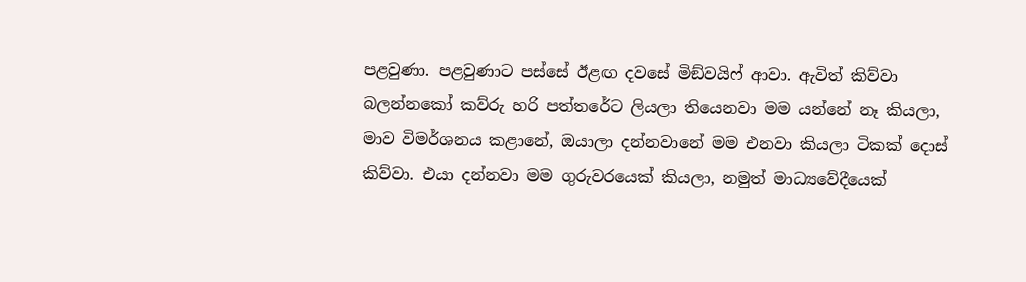පළවුණා. පළවුණාට පස්සේ ඊළඟ දවසේ මිඞ්වයිෆ් ආවා. ඇවිත් කිව්වා බලන්නකෝ කව්රු හරි පත්තරේට ලියලා තියෙනවා මම යන්නේ නෑ කියලා, මාව විමර්ශනය කළානේ, ඔයාලා දන්නවානේ මම එනවා කියලා ටිකක් දොස් කිව්වා. එයා දන්නවා මම ගුරුවරයෙක් කියලා, නමුත් මාධ්‍යවේදීයෙක්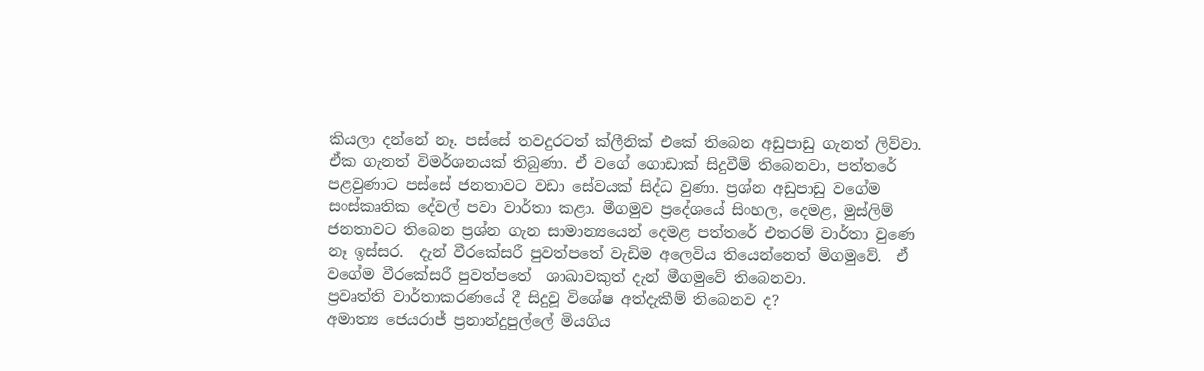කියලා දන්නේ නෑ. පස්සේ තවදුරටත් ක්ලීනික් එකේ තිබෙන අඩුපාඩු ගැනත් ලිව්වා. ඒක ගැනත් විමර්ශනයක් තිබුණා. ඒ වගේ ගොඩාක් සිදුවීම් තිබෙනවා, පත්තරේ පළවුණාට පස්සේ ජනතාවට වඩා සේවයක් සිද්ධ වුණා. ප්‍රශ්න අඩුපාඩු වගේම සංස්කෘතික දේවල් පවා වාර්තා කළා. මීගමුව ප්‍රදේශයේ සිංහල, දෙමළ, මුස්ලිම් ජනතාවට තිබෙන ප්‍රශ්න ගැන සාමාන්‍යයෙන් දෙමළ පත්තරේ එතරම් වාර්තා වුණෙ නෑ ඉස්සර.  දැන් වීරකේසරී පුවත්පතේ වැඩිම අලෙවිය තියෙන්නෙත් මිගමුවේ.  ඒ වගේම වීරකේසරී පුවත්පතේ  ශාඛාවකුත් දැන් මීගමුවේ තිබෙනවා.
ප්‍රවෘත්ති වාර්තාකරණයේ දී සිදුවූ විශේෂ අත්දැකීම් තිබෙනව ද?
අමාත්‍ය ජෙයරාජ් ප්‍රනාන්දුපුල්ලේ මියගිය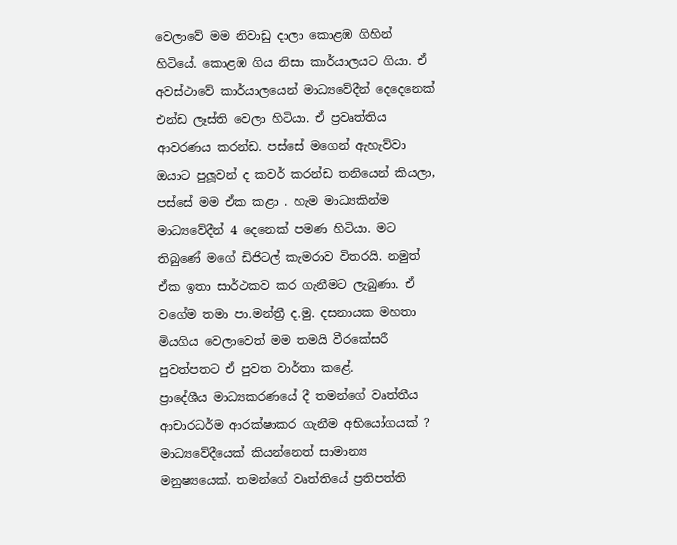වෙලාවේ මම නිවාඩු දාලා කොළඹ ගිහින් හිටියේ. කොළඹ ගිය නිසා කාර්යාලයට ගියා. ඒ අවස්ථාවේ කාර්යාලයෙන් මාධ්‍යවේදීන් දෙදෙනෙක් එන්ඩ ලෑස්ති වෙලා හිටියා. ඒ ප්‍රවෘත්තිය ආවරණය කරන්ඩ. පස්සේ මගෙන් ඇහැව්වා ඔයාට පුලූවන් ද කවර් කරන්ඩ තනියෙන් කියලා, පස්සේ මම ඒක කළා . හැම මාධ්‍යකින්ම මාධ්‍යවේදීන් 4 දෙනෙක් පමණ හිටියා. මට තිබුණේ මගේ ඩිජිටල් කැමරාව විතරයි. නමුත් ඒක ඉතා සාර්ථකව කර ගැනීමට ලැබුණා. ඒ වගේම තමා පා.මන්ත්‍රී ද.මු. දසනායක මහතා මියගිය වෙලාවෙත් මම තමයි වීරකේසරී පුවත්පතට ඒ පුවත වාර්තා කළේ.
ප්‍රාදේශීය මාධ්‍යකරණයේ දී තමන්ගේ වෘත්තීය ආචාරධර්ම ආරක්ෂාකර ගැනීම අභියෝගයක් ?
මාධ්‍යවේදීයෙක් කියන්නෙත් සාමාන්‍ය මනුෂ්‍යයෙක්. තමන්ගේ වෘත්තියේ ප්‍රතිපත්ති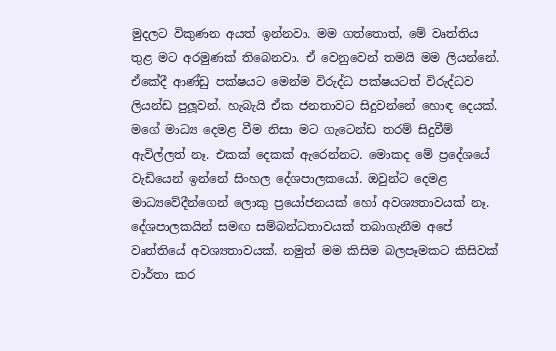මුදලට විකුණන අයත් ඉන්නවා. මම ගත්තොත්, මේ වෘත්තිය තුළ මට අරමුණක් තිබෙනවා. ඒ වෙනුවෙන් තමයි මම ලියන්නේ. ඒකේදී ආණ්ඩු පක්ෂයට මෙන්ම විරුද්ධ පක්ෂයටත් විරුද්ධව ලියන්ඩ පුලූවන්. හැබැයි ඒක ජනතාවට සිදුවන්නේ හොඳ දෙයක්. මගේ මාධ්‍ය දෙමළ වීම නිසා මට ගැටෙන්ඩ තරම් සිදුවීම් ඇවිල්ලත් නෑ. එකක් දෙකක් ඇරෙන්නට. මොකද මේ ප්‍රදේශයේ වැඩියෙන් ඉන්නේ සිංහල දේශපාලකයෝ. ඔවුන්ට දෙමළ මාධ්‍යවේදීන්ගෙන් ලොකු ප්‍රයෝජනයක් හෝ අවශ්‍යතාවයක් නෑ. දේශපාලකයින් සමඟ සම්බන්ධතාවයක් තබාගැනීම අපේ වෘත්තියේ අවශ්‍යතාවයක්. නමුත් මම කිසිම බලපෑමකට කිසිවක් වාර්තා කර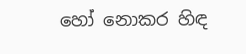හෝ නොකර හිඳ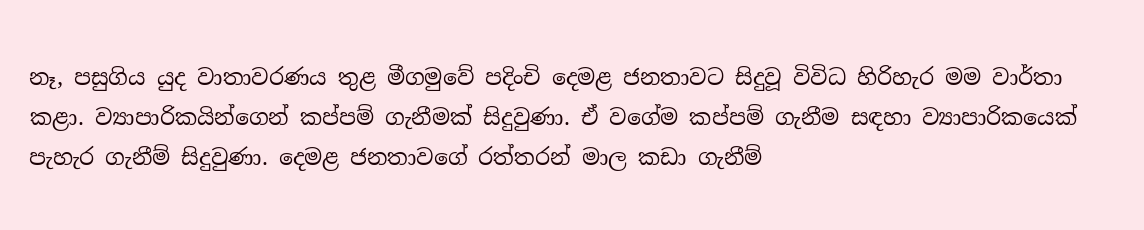නෑ, පසුගිය යුද වාතාවරණය තුළ මීගමුවේ පදිංචි දෙමළ ජනතාවට සිදුවූ විවිධ හිරිහැර මම වාර්තා කළා. ව්‍යාපාරිකයින්ගෙන් කප්පම් ගැනීමක් සිදුවුණා. ඒ වගේම කප්පම් ගැනීම සඳහා ව්‍යාපාරිකයෙක් පැහැර ගැනීම් සිදුවුණා. දෙමළ ජනතාවගේ රත්තරන් මාල කඩා ගැනීම්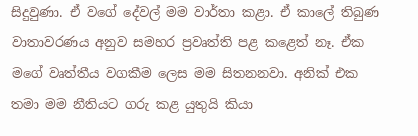සිදුවුණා. ඒ වගේ දේවල් මම වාර්තා කළා. ඒ කාලේ තිබුණ වාතාවරණය අනුව සමහර ප්‍රවෘත්ති පළ කළෙත් නෑ. ඒක මගේ වෘත්තීය වගකීම ලෙස මම සිතනනවා. අනික් එක තමා මම නීතියට ගරු කළ යුතුයි කියා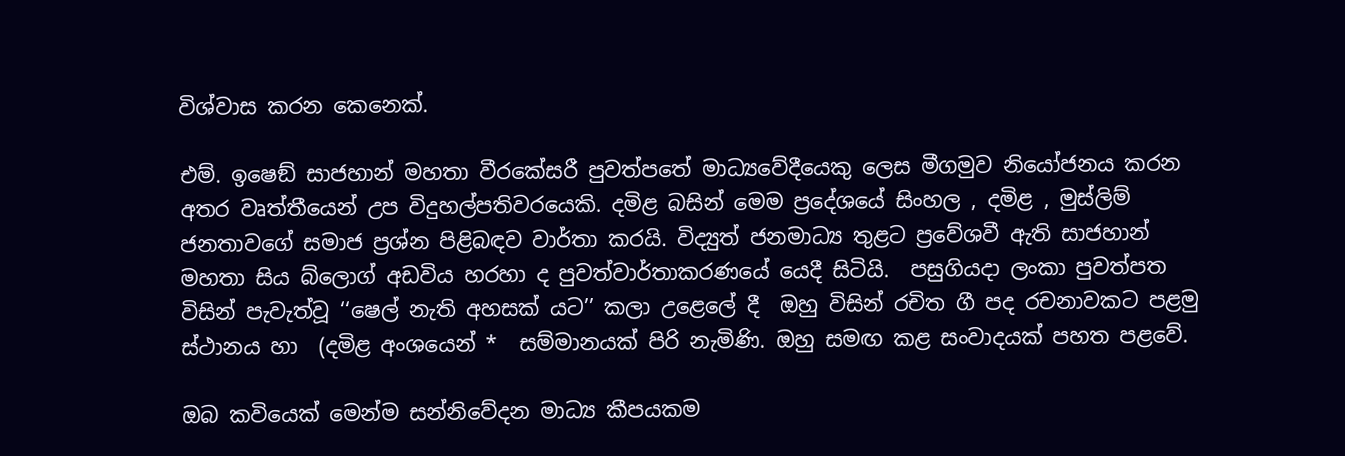විශ්වාස කරන කෙනෙක්.

එම්. ඉෂෙඞ් සාජහාන් මහතා වීරකේසරී පුවත්පතේ මාධ්‍යවේදීයෙකු ලෙස මීගමුව නියෝජනය කරන අතර වෘත්තීයෙන් උප විදුහල්පතිවරයෙකි. දමිළ බසින් මෙම ප්‍රදේශයේ සිංහල , දමිළ , මුස්ලිම් ජනතාවගේ සමාජ ප්‍රශ්න පිළිබඳව වාර්තා කරයි. විද්‍යුත් ජනමාධ්‍ය තුළට ප්‍රවේශවී ඇති සාජහාන් මහතා සිය බ්ලොග් අඩවිය හරහා ද පුවත්වාර්තාකරණයේ යෙදී සිටියි.  පසුගියදා ලංකා පුවත්පත විසින් පැවැත්වූ ‘‘ෂෙල් නැති අහසක් යට’’ කලා උළෙලේ දී  ඔහු විසින් රචිත ගී පද රචනාවකට පළමු ස්ථානය හා  (දමිළ අංශයෙන් *  සම්මානයක් පිරි නැමිණි. ඔහු සමඟ කළ සංවාදයක් පහත පළවේ.

ඔබ කවියෙක් මෙන්ම සන්නිවේදන මාධ්‍ය කීපයකම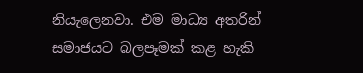නියැලෙනවා. එම මාධ්‍ය අතරින්  සමාජයට බලපෑමක් කළ හැකි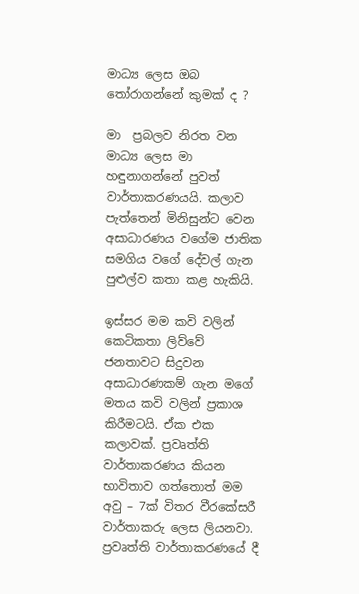මාධ්‍ය ලෙස ඔබ තෝරාගන්නේ කුමක් ද ?

මා  ප්‍රබලව නිරත වන මාධ්‍ය ලෙස මා හඳුනාගන්නේ පුවත් වාර්තාකරණයයි. කලාව පැත්තෙන් මිනිසුන්ට වෙන අසාධාරණය වගේම ජාතික සමගිය වගේ දේවල් ගැන පුළුල්ව කතා කළ හැකියි.

ඉස්සර මම කවි වලින් කෙටිකතා ලිව්වේ ජනතාවට සිදුවන අසාධාරණකම් ගැන මගේ මතය කවි වලින් ප්‍රකාශ කිරීමටයි. ඒක එක කලාවක්. ප්‍රවෘත්ති වාර්තාකරණය කියන භාවිතාව ගත්තොත් මම අවු – 7ක් විතර වීරකේසරී වාර්තාකරු ලෙස ලියනවා. ප්‍රවෘත්ති වාර්තාකරණයේ දී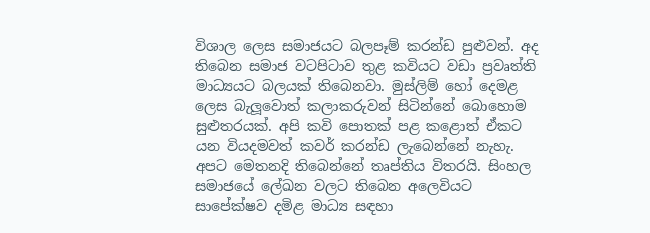විශාල ලෙස සමාජයට බලපෑම් කරන්ඩ පුළුවන්. අද තිබෙන සමාජ වටපිටාව තුළ කවියට වඩා ප්‍රවෘත්ති මාධ්‍යයට බලයක් තිබෙනවා. මුස්ලිම් හෝ දෙමළ ලෙස බැලූවොත් කලාකරුවන් සිටින්නේ බොහොම සුළුතරයක්. අපි කවි පොතක් පළ කළොත් ඒකට යන වියදමවත් කවර් කරන්ඩ ලැබෙන්නේ නැහැ. අපට මෙතනදි තිබෙන්නේ තෘප්තිය විතරයි. සිංහල සමාජයේ ලේඛන වලට තිබෙන අලෙවියට සාපේක්ෂව දමිළ මාධ්‍ය සඳහා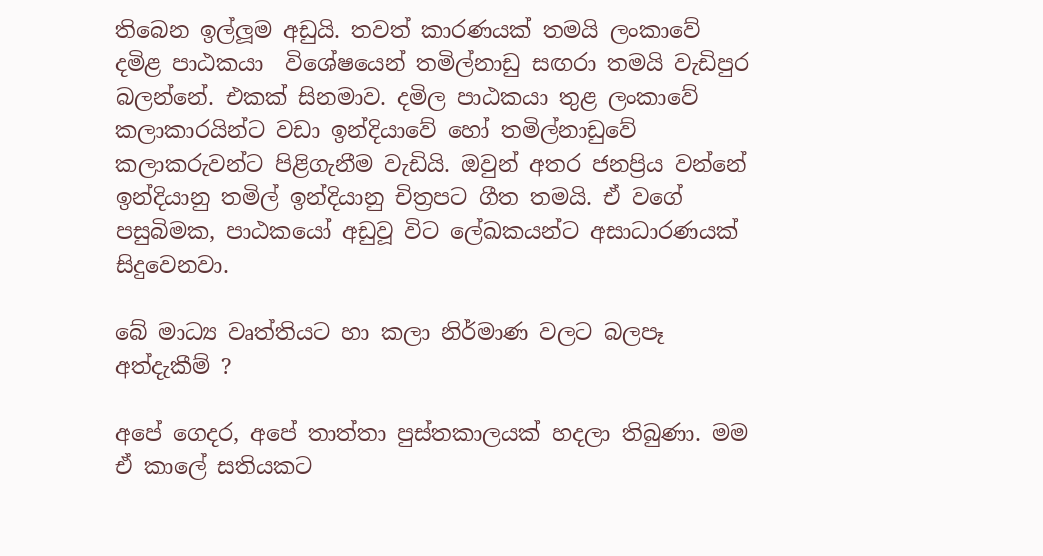තිබෙන ඉල්ලූම අඩුයි. තවත් කාරණයක් තමයි ලංකාවේ දමිළ පාඨකයා  විශේෂයෙන් තමිල්නාඩු සඟරා තමයි වැඩිපුර බලන්නේ. එකක් සිනමාව. දමිල පාඨකයා තුළ ලංකාවේ කලාකාරයින්ට වඩා ඉන්දියාවේ හෝ තමිල්නාඩුවේ කලාකරුවන්ට පිළිගැනීම වැඩියි. ඔවුන් අතර ජනප්‍රිය වන්නේ ඉන්දියානු තමිල් ඉන්දියානු චිත්‍රපට ගීත තමයි. ඒ වගේ පසුබිමක, පාඨකයෝ අඩුවූ විට ලේඛකයන්ට අසාධාරණයක් සිදුවෙනවා.

බේ මාධ්‍ය වෘත්තියට හා කලා නිර්මාණ වලට බලපෑ අත්දැකීම් ?

අපේ ගෙදර, අපේ තාත්තා පුස්තකාලයක් හදලා තිබුණා. මම ඒ කාලේ සතියකට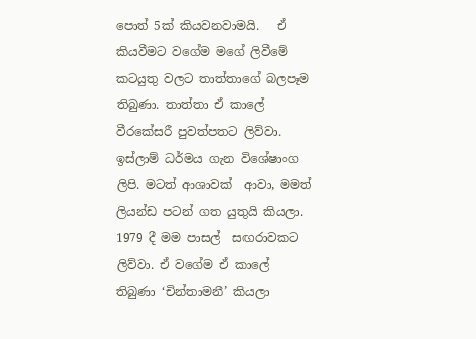පොත් 5ක් කියවනවාමයි.   ඒ කියවීමට වගේම මගේ ලිවීමේ කටයුතු වලට තාත්තාගේ බලපෑම තිබුණා. තාත්තා ඒ කාලේ වීරකේසරී පුවත්පතට ලිව්වා. ඉස්ලාම් ධර්මය ගැන විශේෂාංග ලිපි. මටත් ආශාවක්  ආවා, මමත් ලියන්ඩ පටන් ගත යුතුයි කියලා.  1979 දී මම පාසල්  සඟරාවකට ලිව්වා. ඒ වගේම ඒ කාලේ තිබුණා ‘චින්තාමනී’ කියලා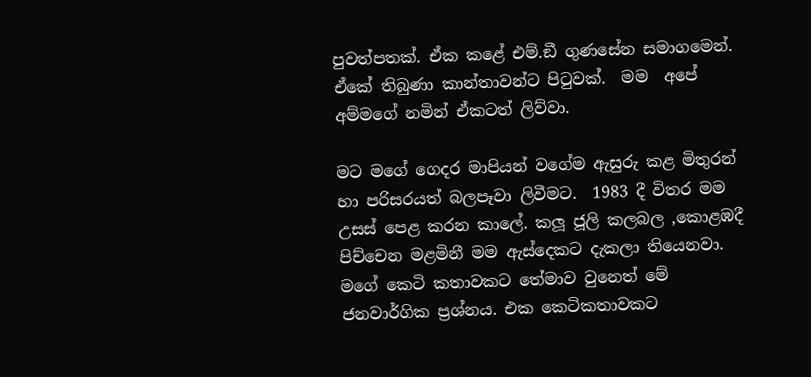පුවත්පතක්. ඒක කළේ එම්.ඞී ගුණසේන සමාගමෙන්.  ඒකේ තිබුණා කාන්තාවන්ට පිටුවක්.  මම  අපේ අම්මගේ නමින් ඒකටත් ලිව්වා.

මට මගේ ගෙදර මාපියන් වගේම ඇසුරු කළ මිතුරන් හා පරිසරයත් බලපෑවා ලිවීමට.  1983 දී විතර මම උසස් පෙළ කරන කාලේ. කලූ ජූලි කලබල ,කොළඹදී  පිච්චෙන මළමිනී මම ඇස්දෙකට දැකලා තියෙනවා. මගේ කෙටි කතාවකට තේමාව වුනෙත් මේ ජනවාර්ගික ප්‍රශ්නය. එක කෙටිකතාවකට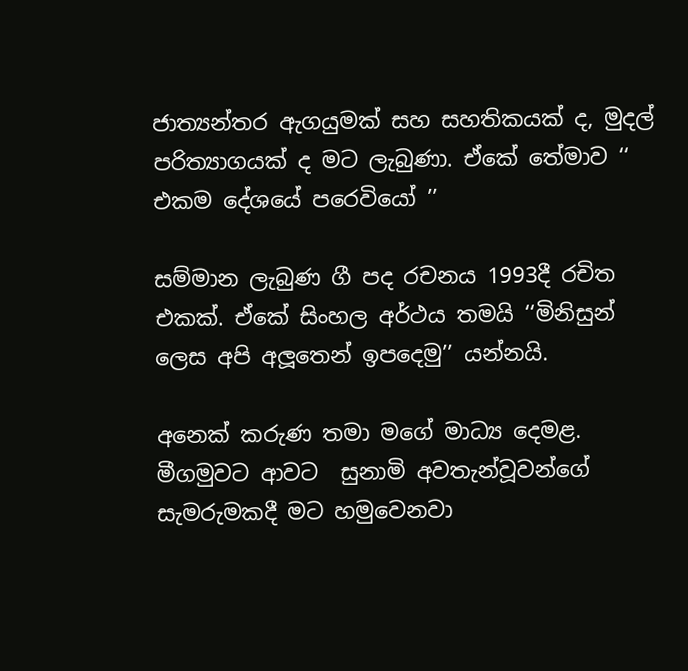ජාත්‍යන්තර ඇගයුමක් සහ සහතිකයක් ද, මුදල් පරිත්‍යාගයක් ද මට ලැබුණා. ඒකේ තේමාව ‘‘ එකම දේශයේ පරෙවියෝ ’’

සම්මාන ලැබුණ ගී පද රචනය 1993දී රචිත එකක්. ඒකේ සිංහල අර්ථය තමයි ‘‘මිනිසුන් ලෙස අපි අලූතෙන් ඉපදෙමු’’ යන්නයි.

අනෙක් කරුණ තමා මගේ මාධ්‍ය දෙමළ. මීගමුවට ආවට  සුනාමි අවතැන්වූවන්ගේ සැමරුමකදී මට හමුවෙනවා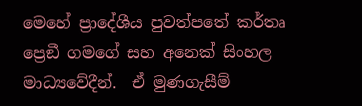මෙහේ ප්‍රාදේශීය පුවත්පතේ කර්තෘ ප්‍රෙඞී ගමගේ සහ අනෙක් සිංහල මාධ්‍යවේදීන්.  ඒ මුණගැසීම්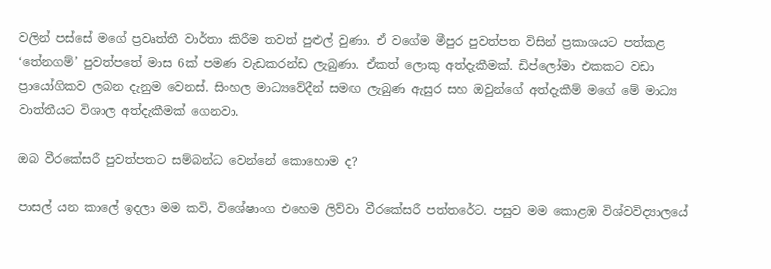වලින් පස්සේ මගේ ප්‍රවෘත්තී වාර්තා කිරීම තවත් පුළුල් වුණා. ඒ වගේම මීපුර පුවත්පත විසින් ප්‍රකාශයට පත්කළ ‘තේනගම්’ පුවත්පතේ මාස 6ක් පමණ වැඩකරන්ඩ ලැබුණා. ඒකත් ලොකු අත්දැකීමක්. ඩිප්ලෝමා එකකට වඩා ප්‍රායෝගිකව ලබන දැනුම වෙනස්. සිංහල මාධ්‍යවේදීන් සමඟ ලැබුණ ඇසුර සහ ඔවුන්ගේ අත්දැකීම් මගේ මේ මාධ්‍ය වාත්තීයට විශාල අත්දැකීමක් ගෙනවා.

ඔබ වීරකේසරී පුවත්පතට සම්බන්ධ වෙන්නේ කොහොම ද?

පාසල් යන කාලේ ඉදලා මම කවි, විශේෂාංග එහෙම ලිව්වා වීරකේසරී පත්තරේට. පසුව මම කොළඹ විශ්වවිද්‍යාලයේ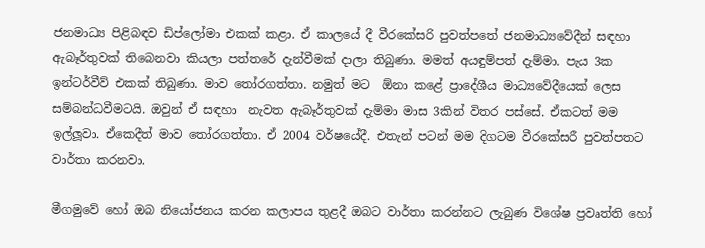ජනමාධ්‍ය පිළිබඳව ඩිප්ලෝමා එකක් කළා. ඒ කාලයේ දී වීරකේසරි පුවත්පතේ ජනමාධ්‍යවේදීන් සඳහා  ඇබෑර්තුවක් තිබෙනවා කියලා පත්තරේ දැන්වීමක් දාලා තිබුණා. මමත් අයඳුම්පත් දැම්මා. පැය 3ක ඉන්ටර්වීව් එකක් තිබුණා. මාව තෝරගත්තා. නමුත් මට  ඕනා කළේ ප්‍රාදේශීය මාධ්‍යවේදීයෙක් ලෙස සම්බන්ධවීමටයි. ඔවුන් ඒ සඳහා  නැවත ඇබෑර්තුවක් දැම්මා මාස 3කින් විතර පස්සේ. ඒකටත් මම ඉල්ලූවා. ඒකෙදීත් මාව තෝරගත්තා. ඒ 2004 වර්ෂයේදී. එතැන් පටන් මම දිගටම වීරකේසරී පුවත්පතට වාර්තා කරනවා.

මීගමුවේ හෝ ඔබ නියෝජනය කරන කලාපය තුළදී ඔබට වාර්තා කරන්නට ලැබුණ විශේෂ ප්‍රවෘත්ති හෝ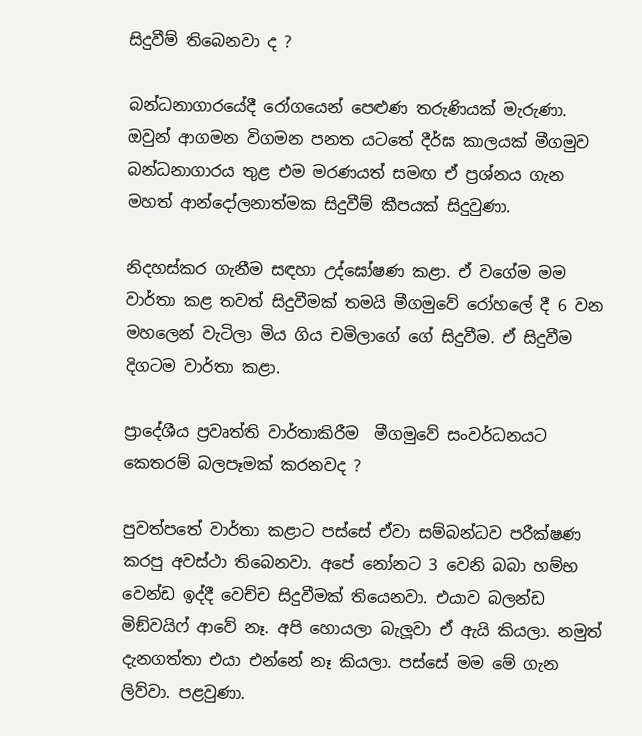සිදුවීම් තිබෙනවා ද ?

බන්ධනාගාරයේදී රෝගයෙන් පෙළුණ තරුණියක් මැරුණා. ඔවුන් ආගමන විගමන පනත යටතේ දීර්ඝ කාලයක් මීගමුව බන්ධනාගාරය තුළ එම මරණයත් සමඟ ඒ ප්‍රශ්නය ගැන මහත් ආන්දෝලනාත්මක සිදුවීම් කීපයක් සිදුවුණා.

නිදහස්කර ගැනීම සඳහා උද්ඝෝෂණ කළා. ඒ වගේම මම වාර්තා කළ තවත් සිදුවීමක් තමයි මීගමුවේ රෝහලේ දී 6 වන මහලෙන් වැටිලා මිය ගිය චමිලාගේ ගේ සිදුවීම. ඒ සිදුවීම දිගටම වාර්තා කළා.

ප්‍රාදේශීය ප්‍රවෘත්ති වාර්තාකිරීම  මීගමුවේ සංවර්ධනයට කෙතරම් බලපෑමක් කරනවද ?

පුවත්පතේ වාර්තා කළාට පස්සේ ඒවා සම්බන්ධව පරීක්ෂණ කරපු අවස්ථා තිබෙනවා. අපේ නෝනට 3 වෙනි බබා හම්භ වෙන්ඩ ඉද්දී වෙච්ච සිදුවීමක් තියෙනවා. එයාව බලන්ඩ මිඞ්වයිෆ් ආවේ නෑ. අපි හොයලා බැලූවා ඒ ඇයි කියලා. නමුත් දැනගත්තා එයා එන්නේ නෑ කියලා. පස්සේ මම මේ ගැන ලිව්වා. පළවුණා.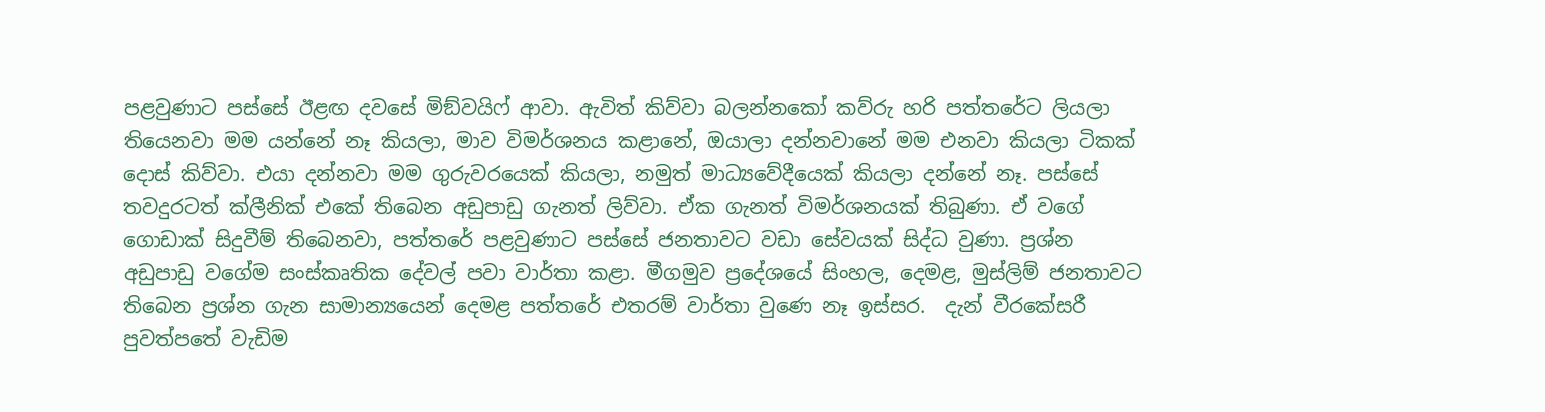පළවුණාට පස්සේ ඊළඟ දවසේ මිඞ්වයිෆ් ආවා. ඇවිත් කිව්වා බලන්නකෝ කව්රු හරි පත්තරේට ලියලා තියෙනවා මම යන්නේ නෑ කියලා, මාව විමර්ශනය කළානේ, ඔයාලා දන්නවානේ මම එනවා කියලා ටිකක් දොස් කිව්වා. එයා දන්නවා මම ගුරුවරයෙක් කියලා, නමුත් මාධ්‍යවේදීයෙක් කියලා දන්නේ නෑ. පස්සේ තවදුරටත් ක්ලීනික් එකේ තිබෙන අඩුපාඩු ගැනත් ලිව්වා. ඒක ගැනත් විමර්ශනයක් තිබුණා. ඒ වගේ ගොඩාක් සිදුවීම් තිබෙනවා, පත්තරේ පළවුණාට පස්සේ ජනතාවට වඩා සේවයක් සිද්ධ වුණා. ප්‍රශ්න අඩුපාඩු වගේම සංස්කෘතික දේවල් පවා වාර්තා කළා. මීගමුව ප්‍රදේශයේ සිංහල, දෙමළ, මුස්ලිම් ජනතාවට තිබෙන ප්‍රශ්න ගැන සාමාන්‍යයෙන් දෙමළ පත්තරේ එතරම් වාර්තා වුණෙ නෑ ඉස්සර.  දැන් වීරකේසරී පුවත්පතේ වැඩිම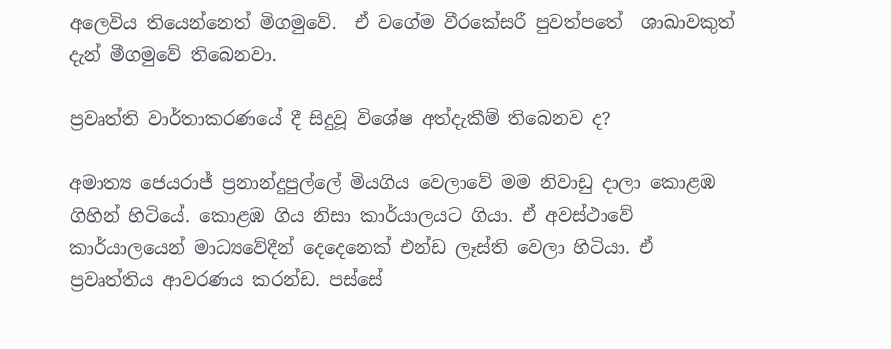අලෙවිය තියෙන්නෙත් මිගමුවේ.  ඒ වගේම වීරකේසරී පුවත්පතේ  ශාඛාවකුත් දැන් මීගමුවේ තිබෙනවා.

ප්‍රවෘත්ති වාර්තාකරණයේ දී සිදුවූ විශේෂ අත්දැකීම් තිබෙනව ද?

අමාත්‍ය ජෙයරාජ් ප්‍රනාන්දුපුල්ලේ මියගිය වෙලාවේ මම නිවාඩු දාලා කොළඹ ගිහින් හිටියේ. කොළඹ ගිය නිසා කාර්යාලයට ගියා. ඒ අවස්ථාවේ කාර්යාලයෙන් මාධ්‍යවේදීන් දෙදෙනෙක් එන්ඩ ලෑස්ති වෙලා හිටියා. ඒ ප්‍රවෘත්තිය ආවරණය කරන්ඩ. පස්සේ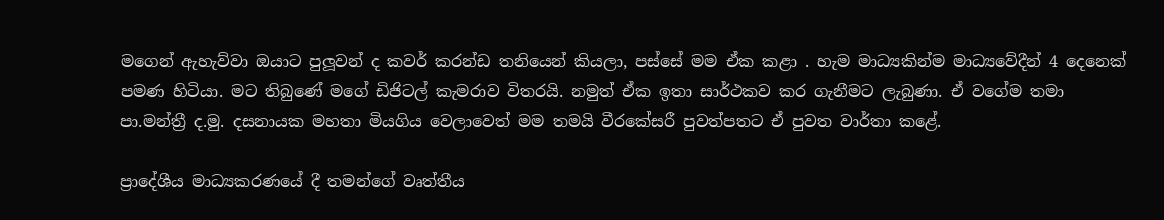මගෙන් ඇහැව්වා ඔයාට පුලූවන් ද කවර් කරන්ඩ තනියෙන් කියලා, පස්සේ මම ඒක කළා . හැම මාධ්‍යකින්ම මාධ්‍යවේදීන් 4 දෙනෙක් පමණ හිටියා. මට තිබුණේ මගේ ඩිජිටල් කැමරාව විතරයි. නමුත් ඒක ඉතා සාර්ථකව කර ගැනීමට ලැබුණා. ඒ වගේම තමා පා.මන්ත්‍රී ද.මු. දසනායක මහතා මියගිය වෙලාවෙත් මම තමයි වීරකේසරී පුවත්පතට ඒ පුවත වාර්තා කළේ.

ප්‍රාදේශීය මාධ්‍යකරණයේ දී තමන්ගේ වෘත්තීය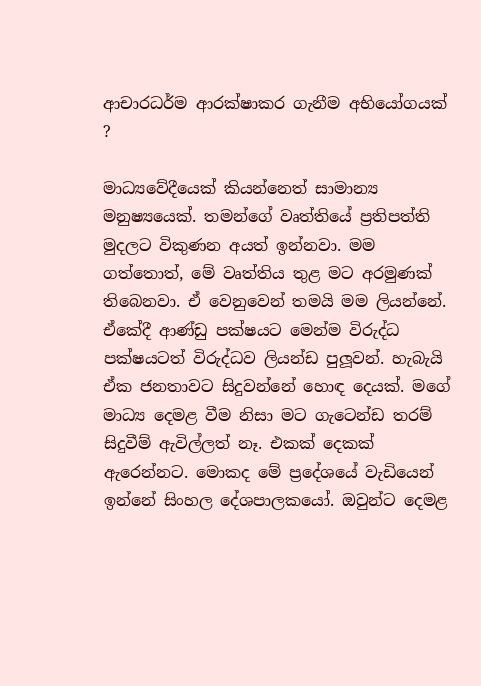ආචාරධර්ම ආරක්ෂාකර ගැනීම අභියෝගයක් ?

මාධ්‍යවේදීයෙක් කියන්නෙත් සාමාන්‍ය මනුෂ්‍යයෙක්. තමන්ගේ වෘත්තියේ ප්‍රතිපත්ති මුදලට විකුණන අයත් ඉන්නවා. මම ගත්තොත්, මේ වෘත්තිය තුළ මට අරමුණක් තිබෙනවා. ඒ වෙනුවෙන් තමයි මම ලියන්නේ. ඒකේදී ආණ්ඩු පක්ෂයට මෙන්ම විරුද්ධ පක්ෂයටත් විරුද්ධව ලියන්ඩ පුලූවන්. හැබැයි ඒක ජනතාවට සිදුවන්නේ හොඳ දෙයක්. මගේ මාධ්‍ය දෙමළ වීම නිසා මට ගැටෙන්ඩ තරම් සිදුවීම් ඇවිල්ලත් නෑ. එකක් දෙකක් ඇරෙන්නට. මොකද මේ ප්‍රදේශයේ වැඩියෙන් ඉන්නේ සිංහල දේශපාලකයෝ. ඔවුන්ට දෙමළ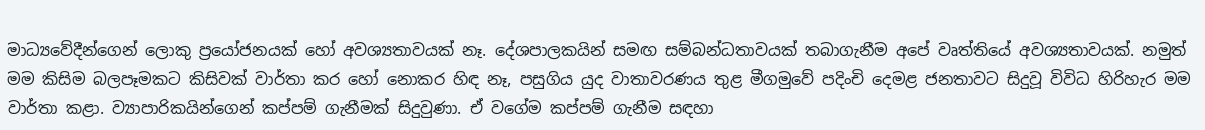මාධ්‍යවේදීන්ගෙන් ලොකු ප්‍රයෝජනයක් හෝ අවශ්‍යතාවයක් නෑ. දේශපාලකයින් සමඟ සම්බන්ධතාවයක් තබාගැනීම අපේ වෘත්තියේ අවශ්‍යතාවයක්. නමුත් මම කිසිම බලපෑමකට කිසිවක් වාර්තා කර හෝ නොකර හිඳ නෑ, පසුගිය යුද වාතාවරණය තුළ මීගමුවේ පදිංචි දෙමළ ජනතාවට සිදුවූ විවිධ හිරිහැර මම වාර්තා කළා. ව්‍යාපාරිකයින්ගෙන් කප්පම් ගැනීමක් සිදුවුණා. ඒ වගේම කප්පම් ගැනීම සඳහා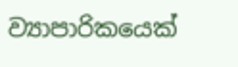ව්‍යාපාරිකයෙක්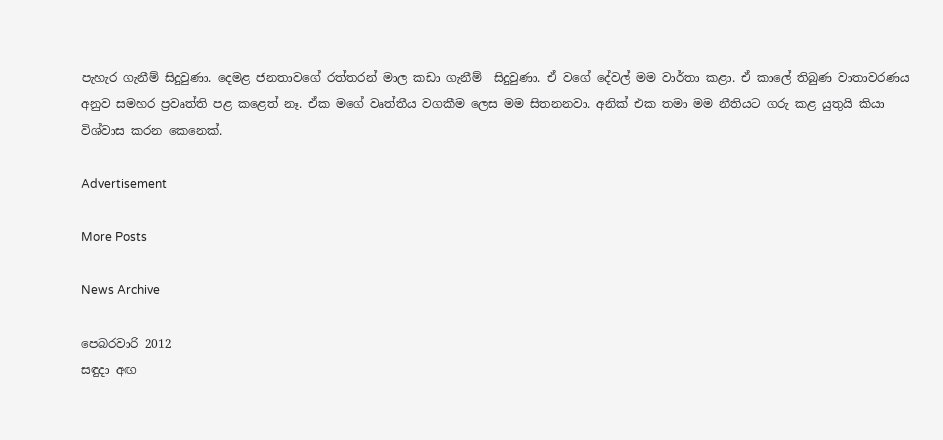පැහැර ගැනීම් සිදුවුණා. දෙමළ ජනතාවගේ රත්තරන් මාල කඩා ගැනීම්  සිදුවුණා. ඒ වගේ දේවල් මම වාර්තා කළා. ඒ කාලේ තිබුණ වාතාවරණය අනුව සමහර ප්‍රවෘත්ති පළ කළෙත් නෑ. ඒක මගේ වෘත්තීය වගකීම ලෙස මම සිතනනවා. අනික් එක තමා මම නීතියට ගරු කළ යුතුයි කියා විශ්වාස කරන කෙනෙක්.

Advertisement

More Posts

News Archive

පෙබරවාරි 2012
සඳුදා අඟ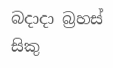බදාදා බ්‍රහස් සිකු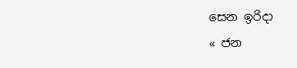සෙන ඉරිදා
« ජන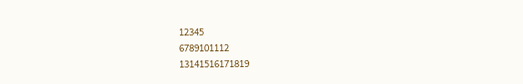12345
6789101112
13141516171819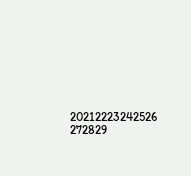20212223242526
272829